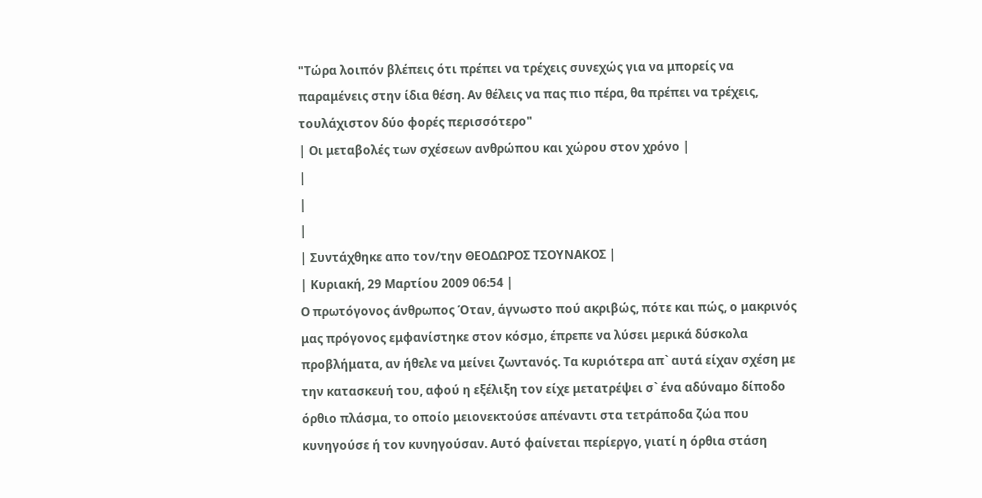"Τώρα λοιπόν βλέπεις ότι πρέπει να τρέχεις συνεχώς για να μπορείς να παραμένεις στην ίδια θέση. Αν θέλεις να πας πιο πέρα, θα πρέπει να τρέχεις, τουλάχιστον δύο φορές περισσότερο"
| Οι μεταβολές των σχέσεων ανθρώπου και χώρου στον χρόνο |
|
|
|
| Συντάχθηκε απο τον/την ΘΕΟΔΩΡΟΣ ΤΣΟΥΝΑΚΟΣ |
| Κυριακή, 29 Μαρτίου 2009 06:54 |
Ο πρωτόγονος άνθρωπος Όταν, άγνωστο πού ακριβώς, πότε και πώς, ο μακρινός μας πρόγονος εμφανίστηκε στον κόσμο, έπρεπε να λύσει μερικά δύσκολα προβλήματα, αν ήθελε να μείνει ζωντανός. Τα κυριότερα απ` αυτά είχαν σχέση με την κατασκευή του, αφού η εξέλιξη τον είχε μετατρέψει σ` ένα αδύναμο δίποδο όρθιο πλάσμα, το οποίο μειονεκτούσε απέναντι στα τετράποδα ζώα που κυνηγούσε ή τον κυνηγούσαν. Αυτό φαίνεται περίεργο, γιατί η όρθια στάση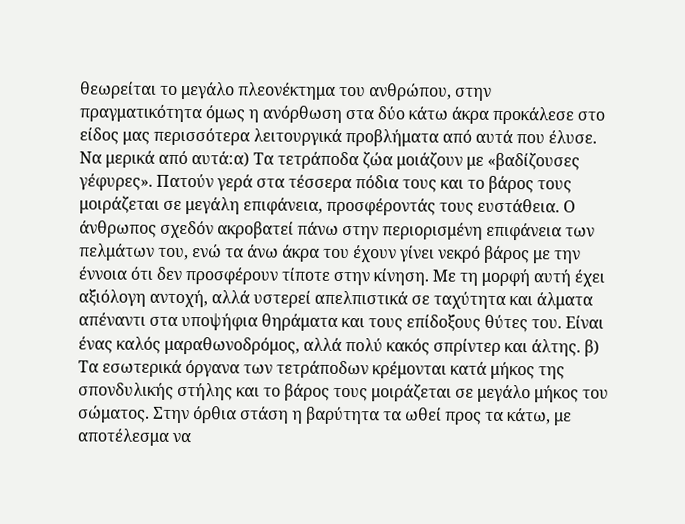θεωρείται το μεγάλο πλεονέκτημα του ανθρώπου, στην πραγματικότητα όμως η ανόρθωση στα δύο κάτω άκρα προκάλεσε στο είδος μας περισσότερα λειτουργικά προβλήματα από αυτά που έλυσε. Να μερικά από αυτά:α) Τα τετράποδα ζώα μοιάζουν με «βαδίζουσες γέφυρες». Πατούν γερά στα τέσσερα πόδια τους και το βάρος τους μοιράζεται σε μεγάλη επιφάνεια, προσφέροντάς τους ευστάθεια. Ο άνθρωπος σχεδόν ακροβατεί πάνω στην περιορισμένη επιφάνεια των πελμάτων του, ενώ τα άνω άκρα του έχουν γίνει νεκρό βάρος με την έννοια ότι δεν προσφέρουν τίποτε στην κίνηση. Με τη μορφή αυτή έχει αξιόλογη αντοχή, αλλά υστερεί απελπιστικά σε ταχύτητα και άλματα απέναντι στα υποψήφια θηράματα και τους επίδοξους θύτες του. Είναι ένας καλός μαραθωνοδρόμος, αλλά πολύ κακός σπρίντερ και άλτης. β) Τα εσωτερικά όργανα των τετράποδων κρέμονται κατά μήκος της σπονδυλικής στήλης και το βάρος τους μοιράζεται σε μεγάλο μήκος του σώματος. Στην όρθια στάση η βαρύτητα τα ωθεί προς τα κάτω, με αποτέλεσμα να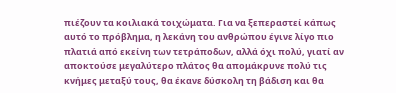πιέζουν τα κοιλιακά τοιχώματα. Για να ξεπεραστεί κάπως αυτό το πρόβλημα, η λεκάνη του ανθρώπου έγινε λίγο πιο πλατιά από εκείνη των τετράποδων, αλλά όχι πολύ, γιατί αν αποκτούσε μεγαλύτερο πλάτος θα απομάκρυνε πολύ τις κνήμες μεταξύ τους, θα έκανε δύσκολη τη βάδιση και θα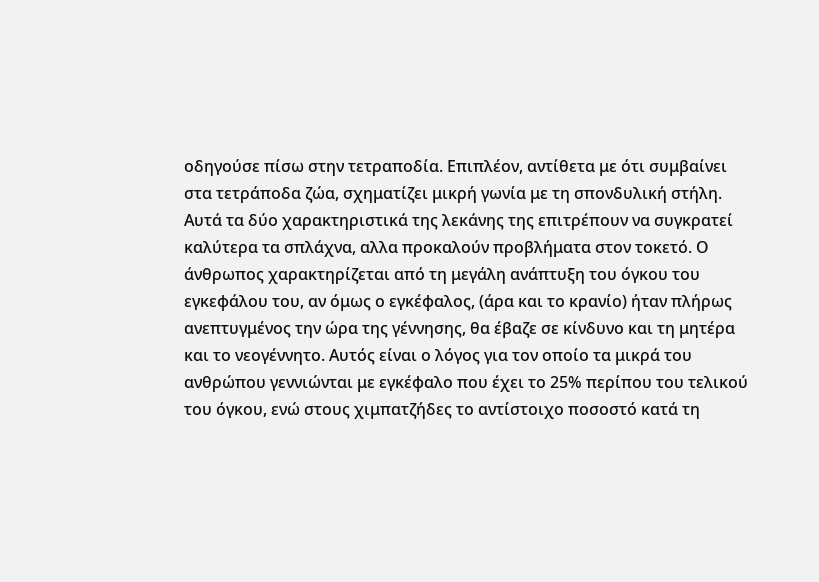οδηγούσε πίσω στην τετραποδία. Επιπλέον, αντίθετα με ότι συμβαίνει στα τετράποδα ζώα, σχηματίζει μικρή γωνία με τη σπονδυλική στήλη. Αυτά τα δύο χαρακτηριστικά της λεκάνης της επιτρέπουν να συγκρατεί καλύτερα τα σπλάχνα, αλλα προκαλούν προβλήματα στον τοκετό. Ο άνθρωπος χαρακτηρίζεται από τη μεγάλη ανάπτυξη του όγκου του εγκεφάλου του, αν όμως ο εγκέφαλος, (άρα και το κρανίο) ήταν πλήρως ανεπτυγμένος την ώρα της γέννησης, θα έβαζε σε κίνδυνο και τη μητέρα και το νεογέννητο. Αυτός είναι ο λόγος για τον οποίο τα μικρά του ανθρώπου γεννιώνται με εγκέφαλο που έχει το 25% περίπου του τελικού του όγκου, ενώ στους χιμπατζήδες το αντίστοιχο ποσοστό κατά τη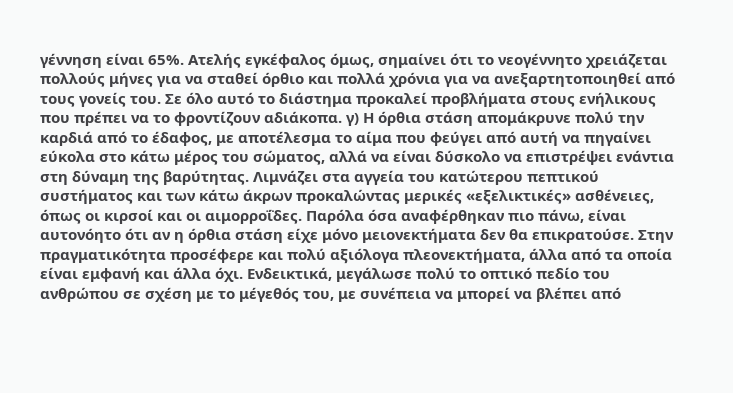γέννηση είναι 65%. Ατελής εγκέφαλος όμως, σημαίνει ότι το νεογέννητο χρειάζεται πολλούς μήνες για να σταθεί όρθιο και πολλά χρόνια για να ανεξαρτητοποιηθεί από τους γονείς του. Σε όλο αυτό το διάστημα προκαλεί προβλήματα στους ενήλικους που πρέπει να το φροντίζουν αδιάκοπα. γ) Η όρθια στάση απομάκρυνε πολύ την καρδιά από το έδαφος, με αποτέλεσμα το αίμα που φεύγει από αυτή να πηγαίνει εύκολα στο κάτω μέρος του σώματος, αλλά να είναι δύσκολο να επιστρέψει ενάντια στη δύναμη της βαρύτητας. Λιμνάζει στα αγγεία του κατώτερου πεπτικού συστήματος και των κάτω άκρων προκαλώντας μερικές «εξελικτικές» ασθένειες, όπως οι κιρσοί και οι αιμορροΐδες. Παρόλα όσα αναφέρθηκαν πιο πάνω, είναι αυτονόητο ότι αν η όρθια στάση είχε μόνο μειονεκτήματα δεν θα επικρατούσε. Στην πραγματικότητα προσέφερε και πολύ αξιόλογα πλεονεκτήματα, άλλα από τα οποία είναι εμφανή και άλλα όχι. Ενδεικτικά, μεγάλωσε πολύ το οπτικό πεδίο του ανθρώπου σε σχέση με το μέγεθός του, με συνέπεια να μπορεί να βλέπει από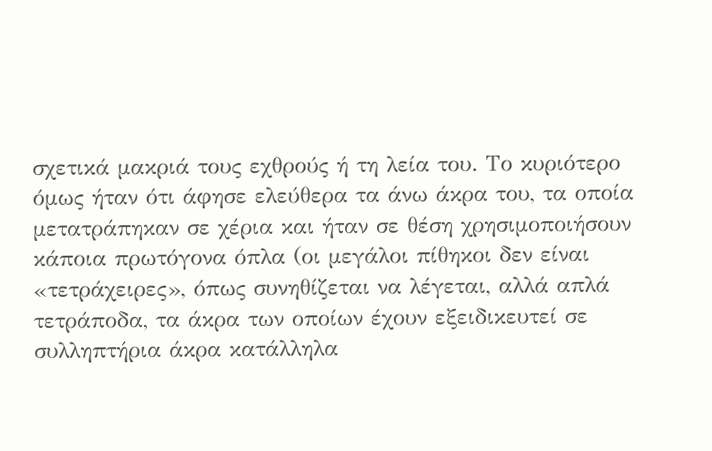σχετικά μακριά τους εχθρούς ή τη λεία του. Το κυριότερο όμως ήταν ότι άφησε ελεύθερα τα άνω άκρα του, τα οποία μετατράπηκαν σε χέρια και ήταν σε θέση χρησιμοποιήσουν κάποια πρωτόγονα όπλα (οι μεγάλοι πίθηκοι δεν είναι «τετράχειρες», όπως συνηθίζεται να λέγεται, αλλά απλά τετράποδα, τα άκρα των οποίων έχουν εξειδικευτεί σε συλληπτήρια άκρα κατάλληλα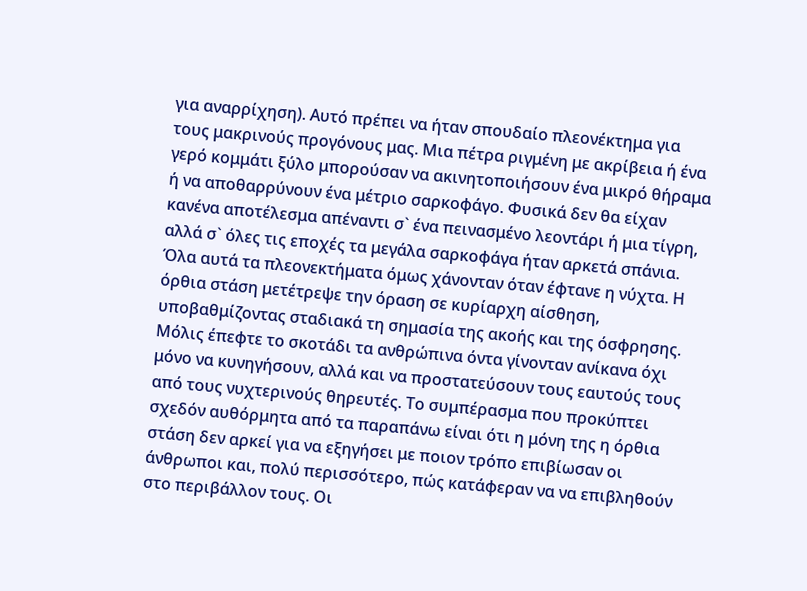για αναρρίχηση). Αυτό πρέπει να ήταν σπουδαίο πλεονέκτημα για τους μακρινούς προγόνους μας. Μια πέτρα ριγμένη με ακρίβεια ή ένα γερό κομμάτι ξύλο μπορούσαν να ακινητοποιήσουν ένα μικρό θήραμα ή να αποθαρρύνουν ένα μέτριο σαρκοφάγο. Φυσικά δεν θα είχαν κανένα αποτέλεσμα απέναντι σ` ένα πεινασμένο λεοντάρι ή μια τίγρη, αλλά σ` όλες τις εποχές τα μεγάλα σαρκοφάγα ήταν αρκετά σπάνια. Όλα αυτά τα πλεονεκτήματα όμως χάνονταν όταν έφτανε η νύχτα. Η όρθια στάση μετέτρεψε την όραση σε κυρίαρχη αίσθηση, υποβαθμίζοντας σταδιακά τη σημασία της ακοής και της όσφρησης. Μόλις έπεφτε το σκοτάδι τα ανθρώπινα όντα γίνονταν ανίκανα όχι μόνο να κυνηγήσουν, αλλά και να προστατεύσουν τους εαυτούς τους από τους νυχτερινούς θηρευτές. Το συμπέρασμα που προκύπτει σχεδόν αυθόρμητα από τα παραπάνω είναι ότι η μόνη της η όρθια στάση δεν αρκεί για να εξηγήσει με ποιον τρόπο επιβίωσαν οι άνθρωποι και, πολύ περισσότερο, πώς κατάφεραν να να επιβληθούν στο περιβάλλον τους. Οι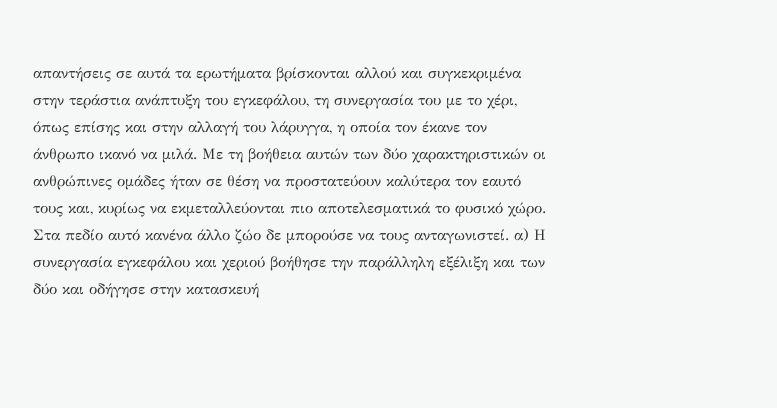απαντήσεις σε αυτά τα ερωτήματα βρίσκονται αλλού και συγκεκριμένα στην τεράστια ανάπτυξη του εγκεφάλου, τη συνεργασία του με το χέρι, όπως επίσης και στην αλλαγή του λάρυγγα, η οποία τον έκανε τον άνθρωπο ικανό να μιλά. Με τη βοήθεια αυτών των δύο χαρακτηριστικών οι ανθρώπινες ομάδες ήταν σε θέση να προστατεύουν καλύτερα τον εαυτό τους και, κυρίως να εκμεταλλεύονται πιο αποτελεσματικά το φυσικό χώρο. Στα πεδίο αυτό κανένα άλλο ζώο δε μπορούσε να τους ανταγωνιστεί. α) Η συνεργασία εγκεφάλου και χεριού βοήθησε την παράλληλη εξέλιξη και των δύο και οδήγησε στην κατασκευή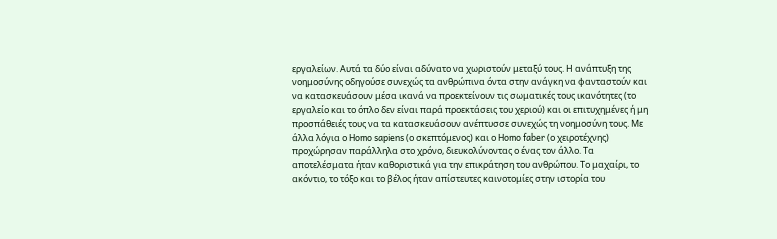εργαλείων. Αυτά τα δύο είναι αδύνατο να χωριστούν μεταξύ τους. Η ανάπτυξη της νοημοσύνης οδηγούσε συνεχώς τα ανθρώπινα όντα στην ανάγκη να φανταστούν και να κατασκευάσουν μέσα ικανά να προεκτείνουν τις σωματικές τους ικανότητες (το εργαλείο και το όπλο δεν είναι παρά προεκτάσεις του χεριού) και οι επιτυχημένες ή μη προσπάθειές τους να τα κατασκευάσουν ανέπτυσσε συνεχώς τη νοημοσύνη τους. Με άλλα λόγια ο Homo sapiens (ο σκεπτόμενος) και ο Homo faber (ο χειροτέχνης) προχώρησαν παράλληλα στο χρόνο, διευκολύνοντας ο ένας τον άλλο. Τα αποτελέσματα ήταν καθοριστικά για την επικράτηση του ανθρώπου. Το μαχαίρι, το ακόντιο, το τόξο και το βέλος ήταν απίστευτες καινοτομίες στην ιστορία του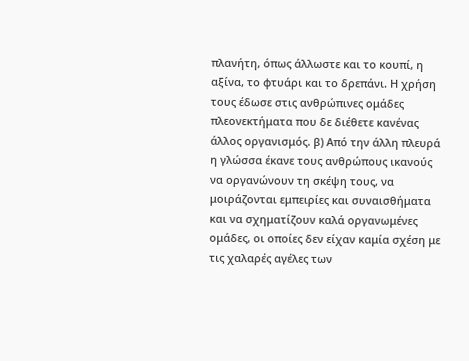πλανήτη, όπως άλλωστε και το κουπί, η αξίνα, το φτυάρι και το δρεπάνι. Η χρήση τους έδωσε στις ανθρώπινες ομάδες πλεονεκτήματα που δε διέθετε κανένας άλλος οργανισμός. β) Από την άλλη πλευρά η γλώσσα έκανε τους ανθρώπους ικανούς να οργανώνουν τη σκέψη τους, να μοιράζονται εμπειρίες και συναισθήματα και να σχηματίζουν καλά οργανωμένες ομάδες, οι οποίες δεν είχαν καμία σχέση με τις χαλαρές αγέλες των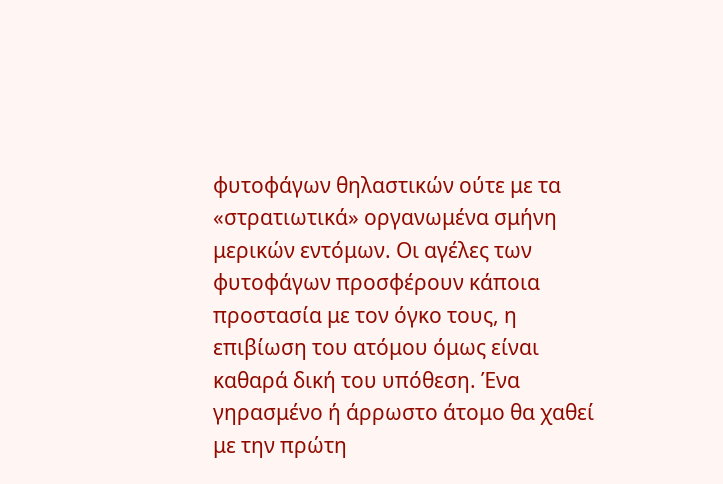φυτοφάγων θηλαστικών ούτε με τα «στρατιωτικά» οργανωμένα σμήνη μερικών εντόμων. Οι αγέλες των φυτοφάγων προσφέρουν κάποια προστασία με τον όγκο τους, η επιβίωση του ατόμου όμως είναι καθαρά δική του υπόθεση. Ένα γηρασμένο ή άρρωστο άτομο θα χαθεί με την πρώτη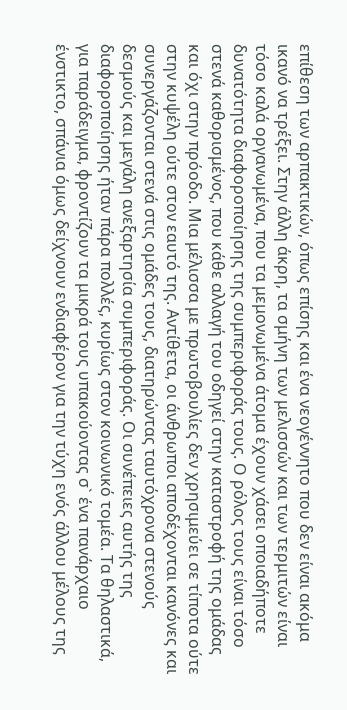επίθεση των αρπακτικών, όπως επίσης και ένα νεογέννητο που δεν είναι ακόμα ικανό να τρέξει. Στην άλλη άκρη, τα σμήνη των μελισσών και των τερμιτών είναι τόσο καλά οργανωμένα, που τα μεμονωμένα άτομα έχουν χάσει οποιαδήποτε δυνατότητα διαφοροποίησης της συμπεριφοράς τους. Ο ρόλος τους είναι τόσο στενά καθορισμένος, που κάθε αλλαγή του οδηγεί στην καταστροφή της ομάδας και όχι στην πρόοδο. Μια μέλισσα με πρωτοβουλίες δεν χρησιμεύει σε τίποτα ούτε στην κυψέλη ούτε στον εαυτό της. Αντίθετα, οι άνθρωποι αποδέχονται κανόνες και συνεργάζονται στενά στις ομάδες τους, διατηρώντας ταυτόχρονα στενούς δεσμούς και μεγάλη ανεξαρτησία συμπεριφοράς. Οι συνέπειες αυτής της διαφοροποίησης ήταν πάρα πολλές, κυρίως στον κοινωνικό τομέα. Τα θηλαστικά, για παράδειγμα, φροντίζουν τα μικρά τους υπακούοντας σ` ένα πανάρχαιο ένστικτο, σπάνια όμως δείχνουν ενδιαφέρον για την τύχη ενός άλλου μέλους της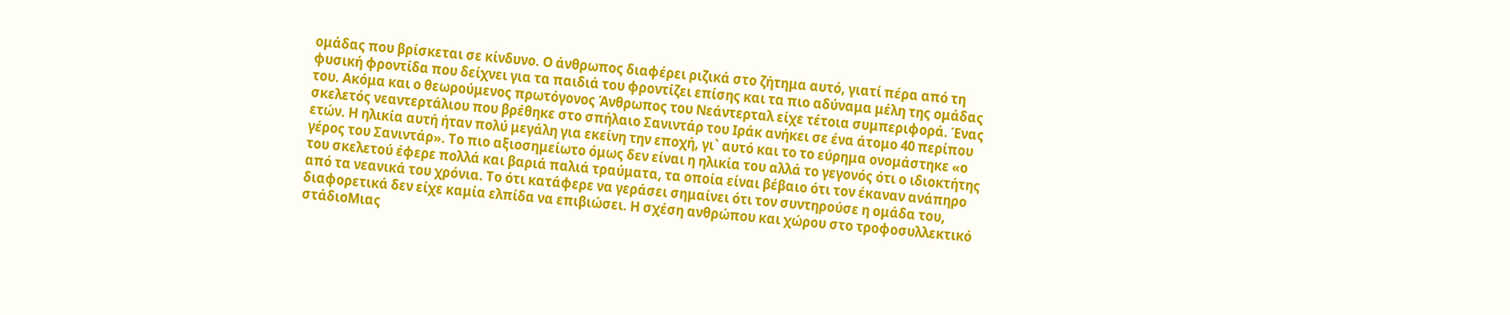ομάδας που βρίσκεται σε κίνδυνο. Ο άνθρωπος διαφέρει ριζικά στο ζήτημα αυτό, γιατί πέρα από τη φυσική φροντίδα που δείχνει για τα παιδιά του φροντίζει επίσης και τα πιο αδύναμα μέλη της ομάδας του. Ακόμα και ο θεωρούμενος πρωτόγονος Άνθρωπος του Νεάντερταλ είχε τέτοια συμπεριφορά. Ένας σκελετός νεαντερτάλιου που βρέθηκε στο σπήλαιο Σανιντάρ του Ιράκ ανήκει σε ένα άτομο 40 περίπου ετών. Η ηλικία αυτή ήταν πολύ μεγάλη για εκείνη την εποχή, γι` αυτό και το το εύρημα ονομάστηκε «ο γέρος του Σανιντάρ». Το πιο αξιοσημείωτο όμως δεν είναι η ηλικία του αλλά το γεγονός ότι ο ιδιοκτήτης του σκελετού έφερε πολλά και βαριά παλιά τραύματα, τα οποία είναι βέβαιο ότι τον έκαναν ανάπηρο από τα νεανικά του χρόνια. Το ότι κατάφερε να γεράσει σημαίνει ότι τον συντηρούσε η ομάδα του, διαφορετικά δεν είχε καμία ελπίδα να επιβιώσει. Η σχέση ανθρώπου και χώρου στο τροφοσυλλεκτικό στάδιοΜιας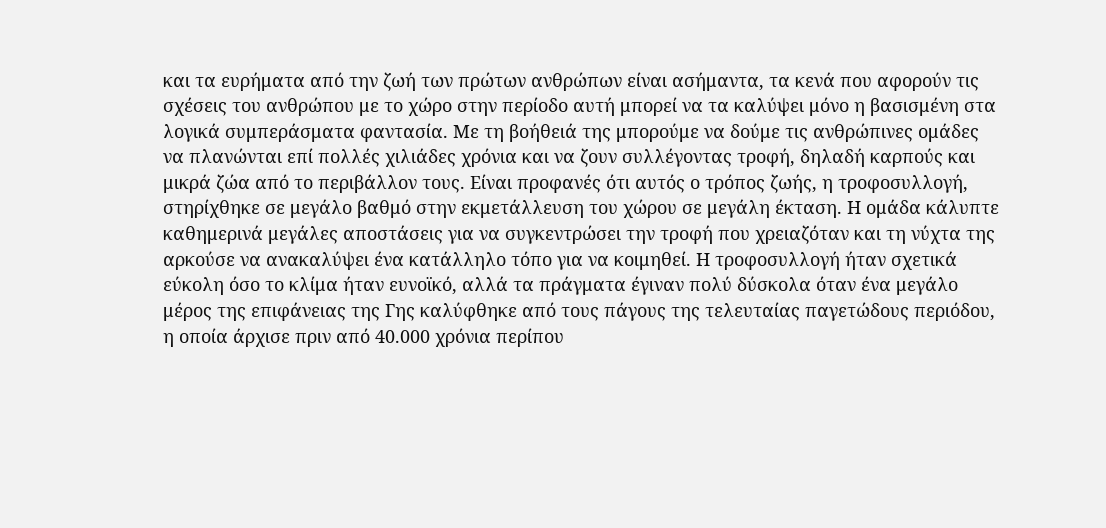και τα ευρήματα από την ζωή των πρώτων ανθρώπων είναι ασήμαντα, τα κενά που αφορούν τις σχέσεις του ανθρώπου με το χώρο στην περίοδο αυτή μπορεί να τα καλύψει μόνο η βασισμένη στα λογικά συμπεράσματα φαντασία. Με τη βοήθειά της μπορούμε να δούμε τις ανθρώπινες ομάδες να πλανώνται επί πολλές χιλιάδες χρόνια και να ζουν συλλέγοντας τροφή, δηλαδή καρπούς και μικρά ζώα από το περιβάλλον τους. Είναι προφανές ότι αυτός ο τρόπος ζωής, η τροφοσυλλογή, στηρίχθηκε σε μεγάλο βαθμό στην εκμετάλλευση του χώρου σε μεγάλη έκταση. Η ομάδα κάλυπτε καθημερινά μεγάλες αποστάσεις για να συγκεντρώσει την τροφή που χρειαζόταν και τη νύχτα της αρκούσε να ανακαλύψει ένα κατάλληλο τόπο για να κοιμηθεί. Η τροφοσυλλογή ήταν σχετικά εύκολη όσο το κλίμα ήταν ευνοϊκό, αλλά τα πράγματα έγιναν πολύ δύσκολα όταν ένα μεγάλο μέρος της επιφάνειας της Γης καλύφθηκε από τους πάγους της τελευταίας παγετώδους περιόδου, η οποία άρχισε πριν από 40.000 χρόνια περίπου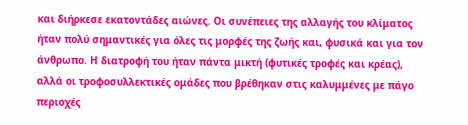και διήρκεσε εκατοντάδες αιώνες. Οι συνέπειες της αλλαγής του κλίματος ήταν πολύ σημαντικές για όλες τις μορφές της ζωής και, φυσικά και για τον άνθρωπο. Η διατροφή του ήταν πάντα μικτή (φυτικές τροφές και κρέας), αλλά οι τροφοσυλλεκτικές ομάδες που βρέθηκαν στις καλυμμένες με πάγο περιοχές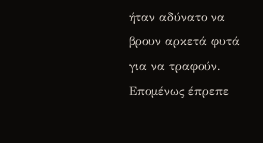ήταν αδύνατο να βρουν αρκετά φυτά για να τραφούν. Επομένως έπρεπε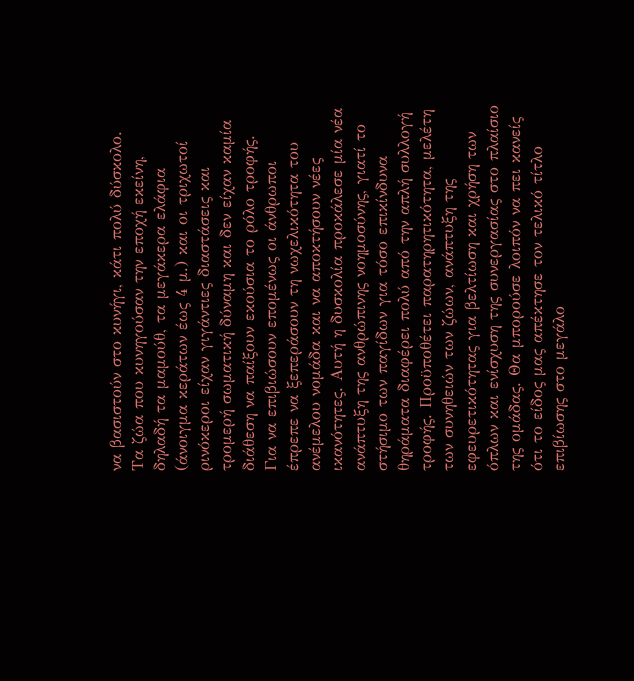να βασιστούν στο κυνήγι, κάτι πολύ δύσκολο. Τα ζώα που κυνηγούσαν την εποχή εκείνη, δηλαδή τα μαμούθ, τα μεγάκερα ελάφια (άνοιγμα κεράτων έως 4 μ.) και οι τριχωτοί ρινόκεροι είχαν γιγάντιες διαστάσεις και τρομερή σωματική δύναμη και δεν είχαν καμία διάθεση να παίξουν εκούσια το ρόλο τροφής. Για να επιβιώσουν επομένως οι άνθρωποι έπρεπε να ξεπεράσουν τη νωχελικότητα του ανέμελου νομάδα και να αποκτήσουν νέες ικανότητες. Αυτή η δυσκολία προκάλεσε μία νέα ανάπτυξη της ανθρώπινης νοημοσύνης, γιατί το στήσιμο των παγίδων για τόσο επικίνδυνα θηράματα διαφέρει πολύ από την απλή συλλογή τροφής. Προϋποθέτει παρατηρητικότητα, μελέτη των συνηθειών των ζώων, ανάπτυξη της εφευρετικότητας για βελτίωση και χρήση των όπλων και ενίσχυση της συνεργασίας στο πλαίσιο της ομάδας. Θα μπορούσε λοιπόν να πει κανείς ότι το είδος μας απέκτησε τον τελικό τίτλο επιβίωσης στο μεγάλο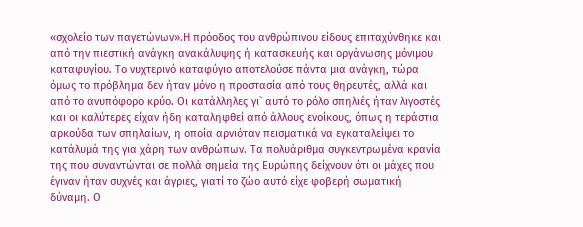«σχολείο των παγετώνων».Η πρόοδος του ανθρώπινου είδους επιταχύνθηκε και από την πιεστική ανάγκη ανακάλυψης ή κατασκευής και οργάνωσης μόνιμου καταφυγίου. Το νυχτερινό καταφύγιο αποτελούσε πάντα μια ανάγκη, τώρα όμως το πρόβλημα δεν ήταν μόνο η προστασία από τους θηρευτές, αλλά και από το ανυπόφορο κρύο. Οι κατάλληλες γι` αυτό το ρόλο σπηλιές ήταν λιγοστές και οι καλύτερες είχαν ήδη καταληφθεί από άλλους ενοίκους, όπως η τεράστια αρκούδα των σπηλαίων, η οποία αρνιόταν πεισματικά να εγκαταλείψει το κατάλυμά της για χάρη των ανθρώπων. Τα πολυάριθμα συγκεντρωμένα κρανία της που συναντώνται σε πολλά σημεία της Ευρώπης δείχνουν ότι οι μάχες που έγιναν ήταν συχνές και άγριες, γιατί το ζώο αυτό είχε φοβερή σωματική δύναμη. Ο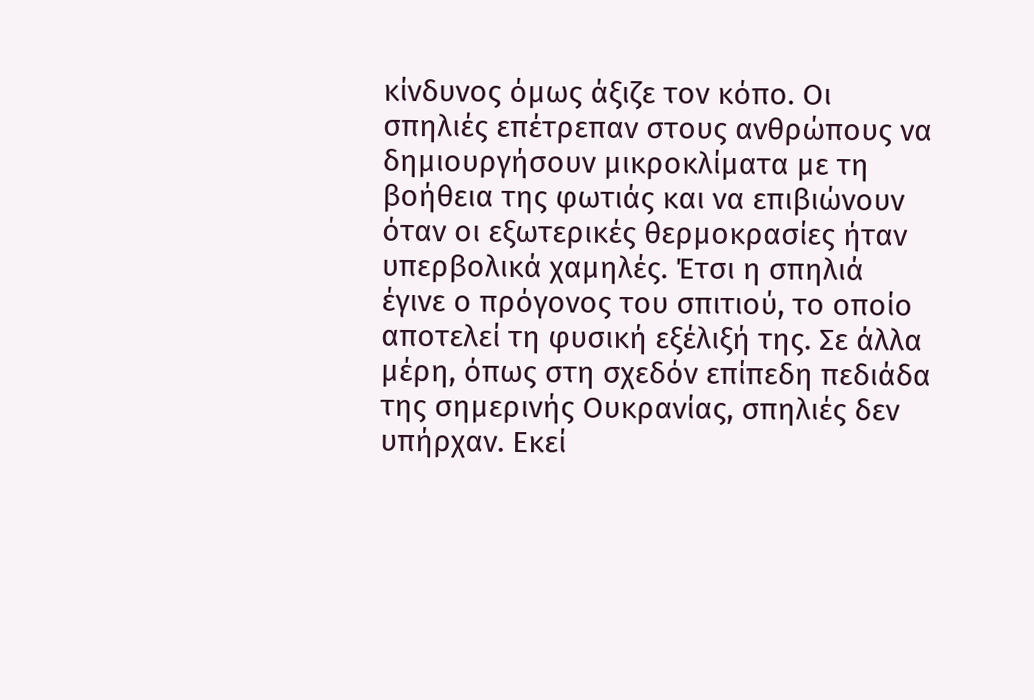κίνδυνος όμως άξιζε τον κόπο. Οι σπηλιές επέτρεπαν στους ανθρώπους να δημιουργήσουν μικροκλίματα με τη βοήθεια της φωτιάς και να επιβιώνουν όταν οι εξωτερικές θερμοκρασίες ήταν υπερβολικά χαμηλές. Έτσι η σπηλιά έγινε ο πρόγονος του σπιτιού, το οποίο αποτελεί τη φυσική εξέλιξή της. Σε άλλα μέρη, όπως στη σχεδόν επίπεδη πεδιάδα της σημερινής Ουκρανίας, σπηλιές δεν υπήρχαν. Εκεί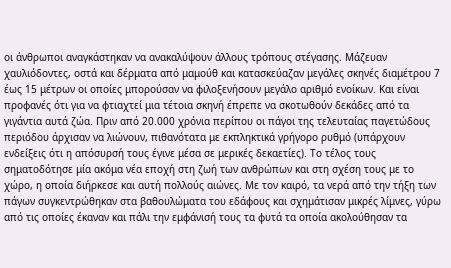οι άνθρωποι αναγκάστηκαν να ανακαλύψουν άλλους τρόπους στέγασης. Μάζευαν χαυλιόδοντες, οστά και δέρματα από μαμούθ και κατασκεύαζαν μεγάλες σκηνές διαμέτρου 7 έως 15 μέτρων οι οποίες μπορούσαν να φιλοξενήσουν μεγάλο αριθμό ενοίκων. Και είναι προφανές ότι για να φτιαχτεί μια τέτοια σκηνή έπρεπε να σκοτωθούν δεκάδες από τα γιγάντια αυτά ζώα. Πριν από 20.000 χρόνια περίπου οι πάγοι της τελευταίας παγετώδους περιόδου άρχισαν να λιώνουν, πιθανότατα με εκπληκτικά γρήγορο ρυθμό (υπάρχουν ενδείξεις ότι η απόσυρσή τους έγινε μέσα σε μερικές δεκαετίες). Το τέλος τους σηματοδότησε μία ακόμα νέα εποχή στη ζωή των ανθρώπων και στη σχέση τους με το χώρο, η οποία διήρκεσε και αυτή πολλούς αιώνες. Με τον καιρό, τα νερά από την τήξη των πάγων συγκεντρώθηκαν στα βαθουλώματα του εδάφους και σχημάτισαν μικρές λίμνες, γύρω από τις οποίες έκαναν και πάλι την εμφάνισή τους τα φυτά τα οποία ακολούθησαν τα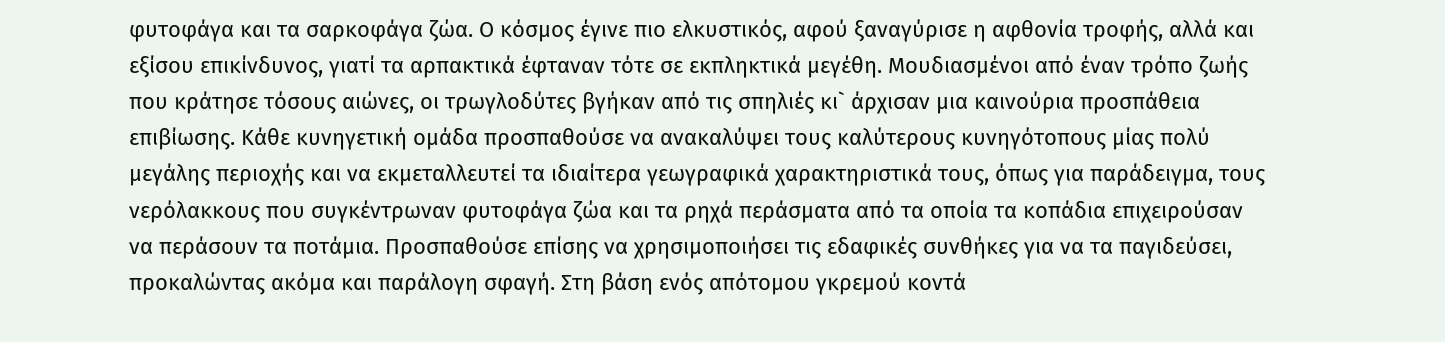φυτοφάγα και τα σαρκοφάγα ζώα. Ο κόσμος έγινε πιο ελκυστικός, αφού ξαναγύρισε η αφθονία τροφής, αλλά και εξίσου επικίνδυνος, γιατί τα αρπακτικά έφταναν τότε σε εκπληκτικά μεγέθη. Μουδιασμένοι από έναν τρόπο ζωής που κράτησε τόσους αιώνες, οι τρωγλοδύτες βγήκαν από τις σπηλιές κι` άρχισαν μια καινούρια προσπάθεια επιβίωσης. Κάθε κυνηγετική ομάδα προσπαθούσε να ανακαλύψει τους καλύτερους κυνηγότοπους μίας πολύ μεγάλης περιοχής και να εκμεταλλευτεί τα ιδιαίτερα γεωγραφικά χαρακτηριστικά τους, όπως για παράδειγμα, τους νερόλακκους που συγκέντρωναν φυτοφάγα ζώα και τα ρηχά περάσματα από τα οποία τα κοπάδια επιχειρούσαν να περάσουν τα ποτάμια. Προσπαθούσε επίσης να χρησιμοποιήσει τις εδαφικές συνθήκες για να τα παγιδεύσει, προκαλώντας ακόμα και παράλογη σφαγή. Στη βάση ενός απότομου γκρεμού κοντά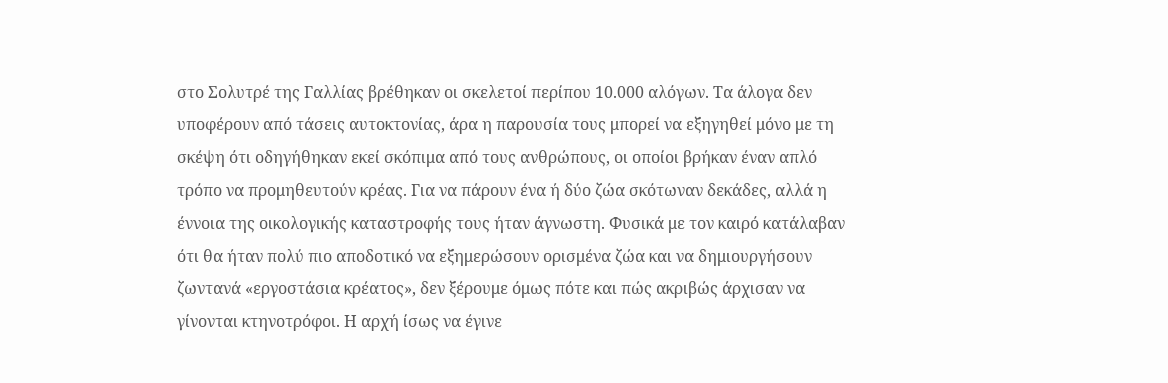στο Σολυτρέ της Γαλλίας βρέθηκαν οι σκελετοί περίπου 10.000 αλόγων. Τα άλογα δεν υποφέρουν από τάσεις αυτοκτονίας, άρα η παρουσία τους μπορεί να εξηγηθεί μόνο με τη σκέψη ότι οδηγήθηκαν εκεί σκόπιμα από τους ανθρώπους, οι οποίοι βρήκαν έναν απλό τρόπο να προμηθευτούν κρέας. Για να πάρουν ένα ή δύο ζώα σκότωναν δεκάδες, αλλά η έννοια της οικολογικής καταστροφής τους ήταν άγνωστη. Φυσικά με τον καιρό κατάλαβαν ότι θα ήταν πολύ πιο αποδοτικό να εξημερώσουν ορισμένα ζώα και να δημιουργήσουν ζωντανά «εργοστάσια κρέατος», δεν ξέρουμε όμως πότε και πώς ακριβώς άρχισαν να γίνονται κτηνοτρόφοι. Η αρχή ίσως να έγινε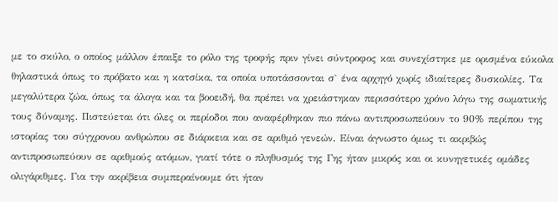με το σκύλο, ο οποίος μάλλον έπαιξε το ρόλο της τροφής πριν γίνει σύντροφος και συνεχίστηκε με ορισμένα εύκολα θηλαστικά όπως το πρόβατο και η κατσίκα, τα οποία υποτάσσονται σ` ένα αρχηγό χωρίς ιδιαίτερες δυσκολίες. Τα μεγαλύτερα ζώα, όπως τα άλογα και τα βοοειδή, θα πρέπει να χρειάστηκαν περισσότερο χρόνο λόγω της σωματικής τους δύναμης. Πιστεύεται ότι όλες οι περίοδοι που αναφέρθηκαν πιο πάνω αντιπροσωπεύουν το 90% περίπου της ιστορίας του σύγχρονου ανθρώπου σε διάρκεια και σε αριθμό γενεών. Είναι άγνωστο όμως τι ακριβώς αντιπροσωπεύουν σε αριθμούς ατόμων, γιατί τότε ο πληθυσμός της Γης ήταν μικρός και οι κυνηγετικές ομάδες ολιγάριθμες. Για την ακρίβεια συμπεραίνουμε ότι ήταν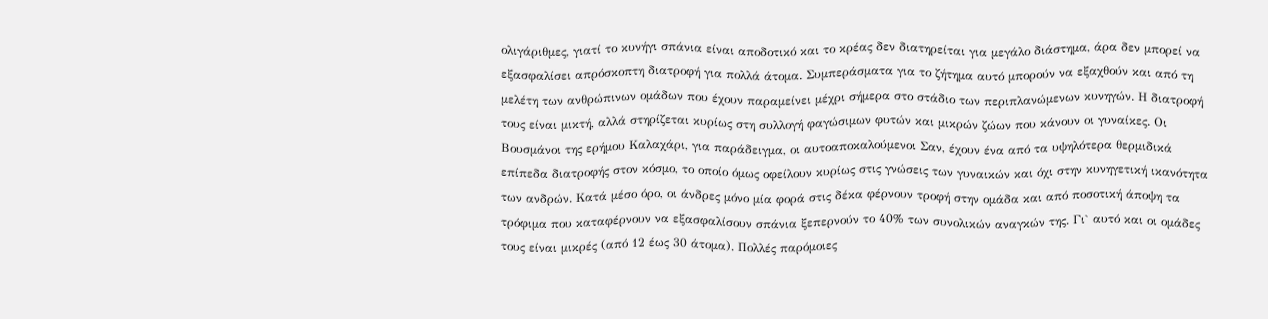ολιγάριθμες, γιατί το κυνήγι σπάνια είναι αποδοτικό και το κρέας δεν διατηρείται για μεγάλο διάστημα, άρα δεν μπορεί να εξασφαλίσει απρόσκοπτη διατροφή για πολλά άτομα. Συμπεράσματα για το ζήτημα αυτό μπορούν να εξαχθούν και από τη μελέτη των ανθρώπινων ομάδων που έχουν παραμείνει μέχρι σήμερα στο στάδιο των περιπλανώμενων κυνηγών. Η διατροφή τους είναι μικτή, αλλά στηρίζεται κυρίως στη συλλογή φαγώσιμων φυτών και μικρών ζώων που κάνουν οι γυναίκες. Οι Βουσμάνοι της ερήμου Καλαχάρι, για παράδειγμα, οι αυτοαποκαλούμενοι Σαν, έχουν ένα από τα υψηλότερα θερμιδικά επίπεδα διατροφής στον κόσμο, το οποίο όμως οφείλουν κυρίως στις γνώσεις των γυναικών και όχι στην κυνηγετική ικανότητα των ανδρών. Κατά μέσο όρο, οι άνδρες μόνο μία φορά στις δέκα φέρνουν τροφή στην ομάδα και από ποσοτική άποψη τα τρόφιμα που καταφέρνουν να εξασφαλίσουν σπάνια ξεπερνούν το 40% των συνολικών αναγκών της. Γι` αυτό και οι ομάδες τους είναι μικρές (από 12 έως 30 άτομα). Πολλές παρόμοιες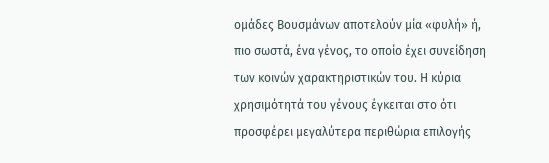ομάδες Βουσμάνων αποτελούν μία «φυλή» ή, πιο σωστά, ένα γένος, το οποίο έχει συνείδηση των κοινών χαρακτηριστικών του. Η κύρια χρησιμότητά του γένους έγκειται στο ότι προσφέρει μεγαλύτερα περιθώρια επιλογής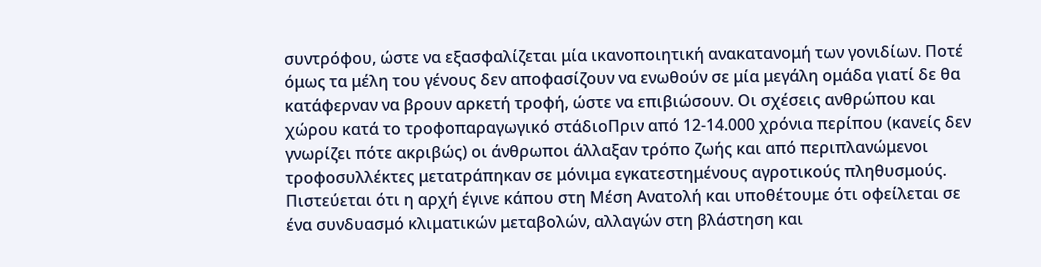συντρόφου, ώστε να εξασφαλίζεται μία ικανοποιητική ανακατανομή των γονιδίων. Ποτέ όμως τα μέλη του γένους δεν αποφασίζουν να ενωθούν σε μία μεγάλη ομάδα γιατί δε θα κατάφερναν να βρουν αρκετή τροφή, ώστε να επιβιώσουν. Οι σχέσεις ανθρώπου και χώρου κατά το τροφοπαραγωγικό στάδιοΠριν από 12-14.000 χρόνια περίπου (κανείς δεν γνωρίζει πότε ακριβώς) οι άνθρωποι άλλαξαν τρόπο ζωής και από περιπλανώμενοι τροφοσυλλέκτες μετατράπηκαν σε μόνιμα εγκατεστημένους αγροτικούς πληθυσμούς. Πιστεύεται ότι η αρχή έγινε κάπου στη Μέση Ανατολή και υποθέτουμε ότι οφείλεται σε ένα συνδυασμό κλιματικών μεταβολών, αλλαγών στη βλάστηση και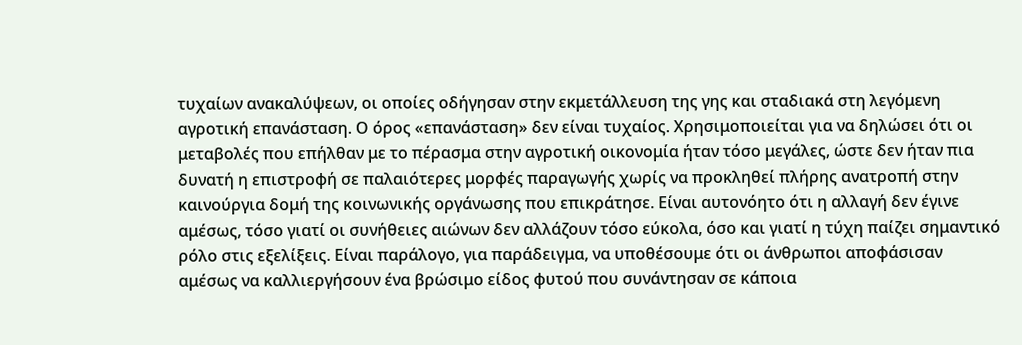τυχαίων ανακαλύψεων, οι οποίες οδήγησαν στην εκμετάλλευση της γης και σταδιακά στη λεγόμενη αγροτική επανάσταση. Ο όρος «επανάσταση» δεν είναι τυχαίος. Χρησιμοποιείται για να δηλώσει ότι οι μεταβολές που επήλθαν με το πέρασμα στην αγροτική οικονομία ήταν τόσο μεγάλες, ώστε δεν ήταν πια δυνατή η επιστροφή σε παλαιότερες μορφές παραγωγής χωρίς να προκληθεί πλήρης ανατροπή στην καινούργια δομή της κοινωνικής οργάνωσης που επικράτησε. Είναι αυτονόητο ότι η αλλαγή δεν έγινε αμέσως, τόσο γιατί οι συνήθειες αιώνων δεν αλλάζουν τόσο εύκολα, όσο και γιατί η τύχη παίζει σημαντικό ρόλο στις εξελίξεις. Είναι παράλογο, για παράδειγμα, να υποθέσουμε ότι οι άνθρωποι αποφάσισαν αμέσως να καλλιεργήσουν ένα βρώσιμο είδος φυτού που συνάντησαν σε κάποια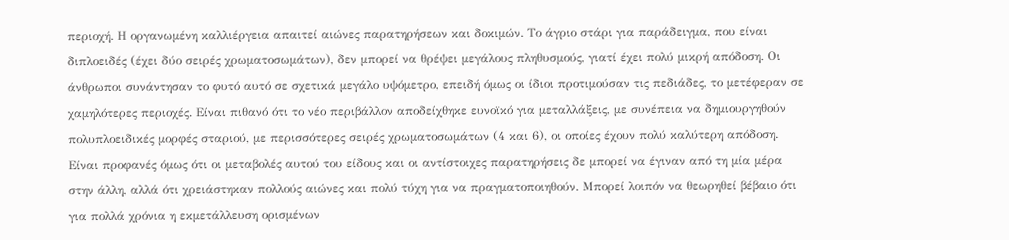περιοχή. Η οργανωμένη καλλιέργεια απαιτεί αιώνες παρατηρήσεων και δοκιμών. Το άγριο στάρι για παράδειγμα, που είναι διπλοειδές (έχει δύο σειρές χρωματοσωμάτων), δεν μπορεί να θρέψει μεγάλους πληθυσμούς, γιατί έχει πολύ μικρή απόδοση. Οι άνθρωποι συνάντησαν το φυτό αυτό σε σχετικά μεγάλο υψόμετρο, επειδή όμως οι ίδιοι προτιμούσαν τις πεδιάδες, το μετέφεραν σε χαμηλότερες περιοχές. Είναι πιθανό ότι το νέο περιβάλλον αποδείχθηκε ευνοϊκό για μεταλλάξεις, με συνέπεια να δημιουργηθούν πολυπλοειδικές μορφές σταριού, με περισσότερες σειρές χρωματοσωμάτων (4 και 6), οι οποίες έχουν πολύ καλύτερη απόδοση. Είναι προφανές όμως ότι οι μεταβολές αυτού του είδους και οι αντίστοιχες παρατηρήσεις δε μπορεί να έγιναν από τη μία μέρα στην άλλη, αλλά ότι χρειάστηκαν πολλούς αιώνες και πολύ τύχη για να πραγματοποιηθούν. Μπορεί λοιπόν να θεωρηθεί βέβαιο ότι για πολλά χρόνια η εκμετάλλευση ορισμένων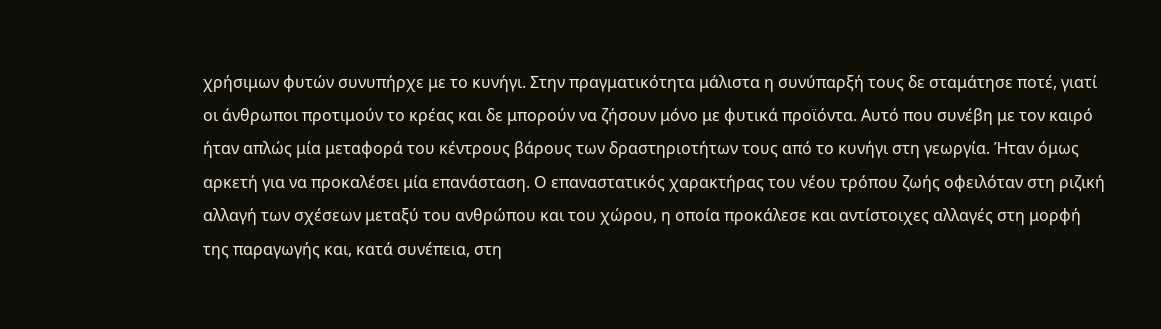χρήσιμων φυτών συνυπήρχε με το κυνήγι. Στην πραγματικότητα μάλιστα η συνύπαρξή τους δε σταμάτησε ποτέ, γιατί οι άνθρωποι προτιμούν το κρέας και δε μπορούν να ζήσουν μόνο με φυτικά προϊόντα. Αυτό που συνέβη με τον καιρό ήταν απλώς μία μεταφορά του κέντρους βάρους των δραστηριοτήτων τους από το κυνήγι στη γεωργία. Ήταν όμως αρκετή για να προκαλέσει μία επανάσταση. Ο επαναστατικός χαρακτήρας του νέου τρόπου ζωής οφειλόταν στη ριζική αλλαγή των σχέσεων μεταξύ του ανθρώπου και του χώρου, η οποία προκάλεσε και αντίστοιχες αλλαγές στη μορφή της παραγωγής και, κατά συνέπεια, στη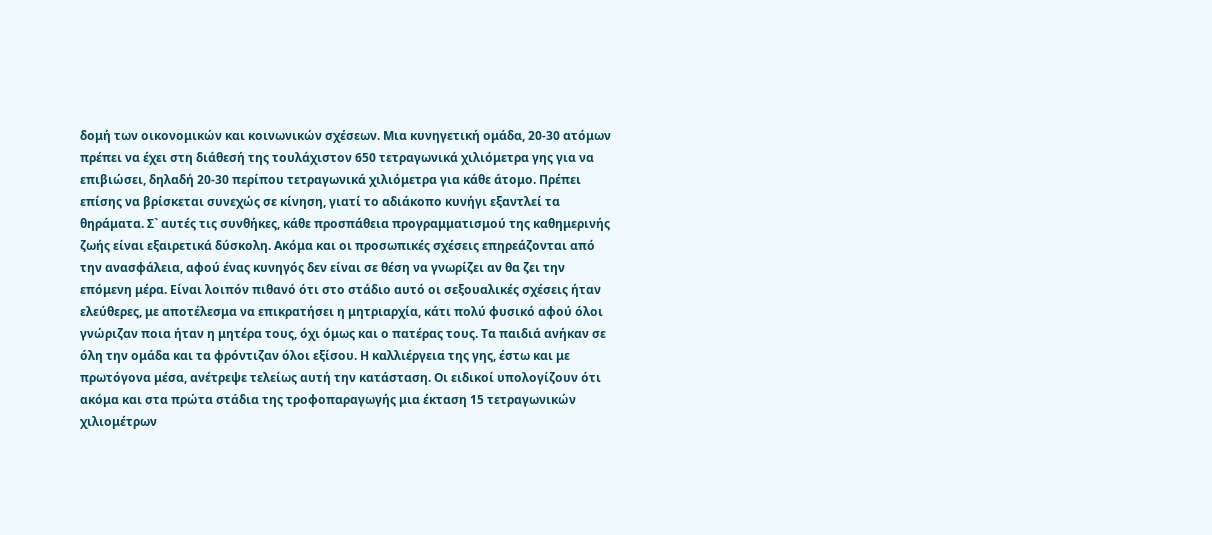δομή των οικονομικών και κοινωνικών σχέσεων. Μια κυνηγετική ομάδα, 20-30 ατόμων πρέπει να έχει στη διάθεσή της τουλάχιστον 650 τετραγωνικά χιλιόμετρα γης για να επιβιώσει, δηλαδή 20-30 περίπου τετραγωνικά χιλιόμετρα για κάθε άτομο. Πρέπει επίσης να βρίσκεται συνεχώς σε κίνηση, γιατί το αδιάκοπο κυνήγι εξαντλεί τα θηράματα. Σ` αυτές τις συνθήκες, κάθε προσπάθεια προγραμματισμού της καθημερινής ζωής είναι εξαιρετικά δύσκολη. Ακόμα και οι προσωπικές σχέσεις επηρεάζονται από την ανασφάλεια, αφού ένας κυνηγός δεν είναι σε θέση να γνωρίζει αν θα ζει την επόμενη μέρα. Είναι λοιπόν πιθανό ότι στο στάδιο αυτό οι σεξουαλικές σχέσεις ήταν ελεύθερες, με αποτέλεσμα να επικρατήσει η μητριαρχία, κάτι πολύ φυσικό αφού όλοι γνώριζαν ποια ήταν η μητέρα τους, όχι όμως και ο πατέρας τους. Τα παιδιά ανήκαν σε όλη την ομάδα και τα φρόντιζαν όλοι εξίσου. Η καλλιέργεια της γης, έστω και με πρωτόγονα μέσα, ανέτρεψε τελείως αυτή την κατάσταση. Οι ειδικοί υπολογίζουν ότι ακόμα και στα πρώτα στάδια της τροφοπαραγωγής μια έκταση 15 τετραγωνικών χιλιομέτρων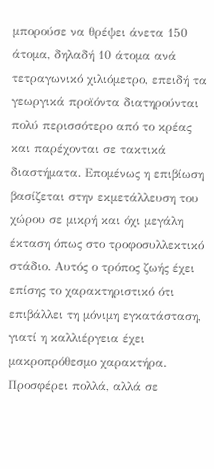μπορούσε να θρέψει άνετα 150 άτομα, δηλαδή 10 άτομα ανά τετραγωνικό χιλιόμετρο, επειδή τα γεωργικά προϊόντα διατηρούνται πολύ περισσότερο από το κρέας και παρέχονται σε τακτικά διαστήματα. Επομένως η επιβίωση βασίζεται στην εκμετάλλευση του χώρου σε μικρή και όχι μεγάλη έκταση όπως στο τροφοσυλλεκτικό στάδιο. Αυτός ο τρόπος ζωής έχει επίσης το χαρακτηριστικό ότι επιβάλλει τη μόνιμη εγκατάσταση, γιατί η καλλιέργεια έχει μακροπρόθεσμο χαρακτήρα. Προσφέρει πολλά, αλλά σε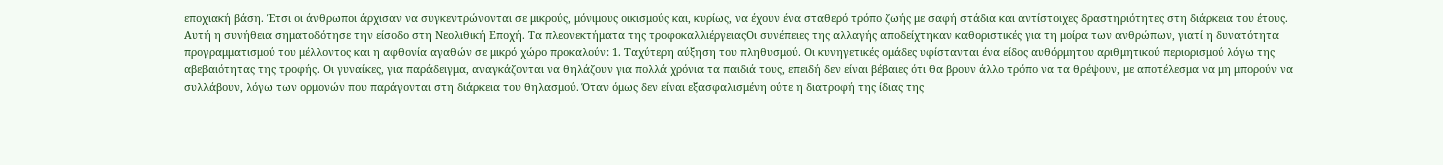εποχιακή βάση. Έτσι οι άνθρωποι άρχισαν να συγκεντρώνονται σε μικρούς, μόνιμους οικισμούς και, κυρίως, να έχουν ένα σταθερό τρόπο ζωής με σαφή στάδια και αντίστοιχες δραστηριότητες στη διάρκεια του έτους. Αυτή η συνήθεια σηματοδότησε την είσοδο στη Νεολιθική Εποχή. Τα πλεονεκτήματα της τροφοκαλλιέργειαςΟι συνέπειες της αλλαγής αποδείχτηκαν καθοριστικές για τη μοίρα των ανθρώπων, γιατί η δυνατότητα προγραμματισμού του μέλλοντος και η αφθονία αγαθών σε μικρό χώρο προκαλούν: 1. Ταχύτερη αύξηση του πληθυσμού. Οι κυνηγετικές ομάδες υφίστανται ένα είδος αυθόρμητου αριθμητικού περιορισμού λόγω της αβεβαιότητας της τροφής. Οι γυναίκες, για παράδειγμα, αναγκάζονται να θηλάζουν για πολλά χρόνια τα παιδιά τους, επειδή δεν είναι βέβαιες ότι θα βρουν άλλο τρόπο να τα θρέψουν, με αποτέλεσμα να μη μπορούν να συλλάβουν, λόγω των ορμονών που παράγονται στη διάρκεια του θηλασμού. Όταν όμως δεν είναι εξασφαλισμένη ούτε η διατροφή της ίδιας της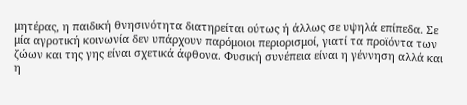μητέρας, η παιδική θνησινότητα διατηρείται ούτως ή άλλως σε υψηλά επίπεδα. Σε μία αγροτική κοινωνία δεν υπάρχουν παρόμοιοι περιορισμοί, γιατί τα προϊόντα των ζώων και της γης είναι σχετικά άφθονα. Φυσική συνέπεια είναι η γέννηση αλλά και η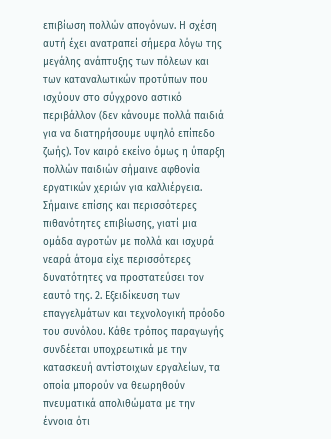επιβίωση πολλών απογόνων. Η σχέση αυτή έχει ανατραπεί σήμερα λόγω της μεγάλης ανάπτυξης των πόλεων και των καταναλωτικών προτύπων που ισχύουν στο σύγχρονο αστικό περιβάλλον (δεν κάνουμε πολλά παιδιά για να διατηρήσουμε υψηλό επίπεδο ζωής). Τον καιρό εκείνο όμως η ύπαρξη πολλών παιδιών σήμαινε αφθονία εργατικών χεριών για καλλιέργεια. Σήμαινε επίσης και περισσότερες πιθανότητες επιβίωσης, γιατί μια ομάδα αγροτών με πολλά και ισχυρά νεαρά άτομα είχε περισσότερες δυνατότητες να προστατεύσει τον εαυτό της. 2. Εξειδίκευση των επαγγελμάτων και τεχνολογική πρόοδο του συνόλου. Κάθε τρόπος παραγωγής συνδέεται υποχρεωτικά με την κατασκευή αντίστοιχων εργαλείων, τα οποία μπορούν να θεωρηθούν πνευματικά απολιθώματα με την έννοια ότι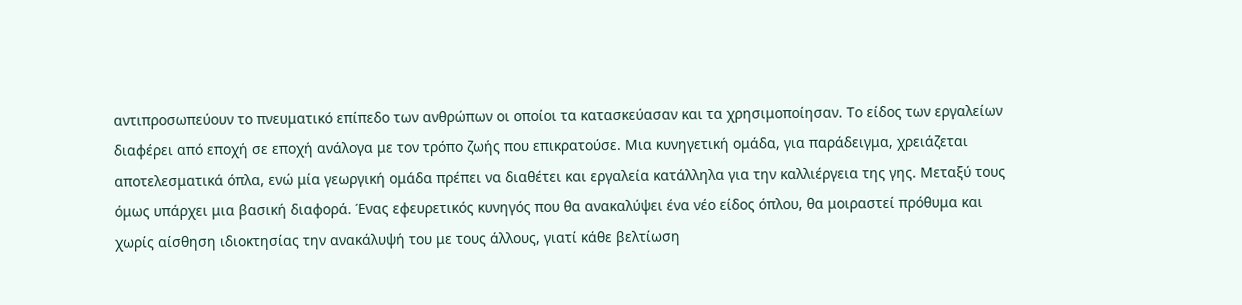αντιπροσωπεύουν το πνευματικό επίπεδο των ανθρώπων οι οποίοι τα κατασκεύασαν και τα χρησιμοποίησαν. Το είδος των εργαλείων διαφέρει από εποχή σε εποχή ανάλογα με τον τρόπο ζωής που επικρατούσε. Μια κυνηγετική ομάδα, για παράδειγμα, χρειάζεται αποτελεσματικά όπλα, ενώ μία γεωργική ομάδα πρέπει να διαθέτει και εργαλεία κατάλληλα για την καλλιέργεια της γης. Μεταξύ τους όμως υπάρχει μια βασική διαφορά. Ένας εφευρετικός κυνηγός που θα ανακαλύψει ένα νέο είδος όπλου, θα μοιραστεί πρόθυμα και χωρίς αίσθηση ιδιοκτησίας την ανακάλυψή του με τους άλλους, γιατί κάθε βελτίωση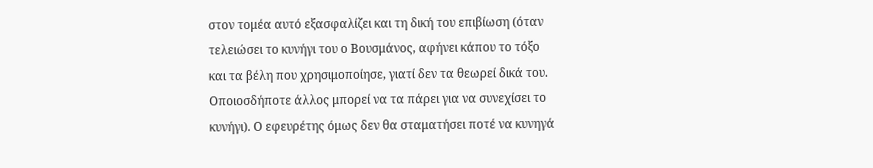στον τομέα αυτό εξασφαλίζει και τη δική του επιβίωση (όταν τελειώσει το κυνήγι του ο Βουσμάνος, αφήνει κάπου το τόξο και τα βέλη που χρησιμοποίησε, γιατί δεν τα θεωρεί δικά του. Οποιοσδήποτε άλλος μπορεί να τα πάρει για να συνεχίσει το κυνήγι). Ο εφευρέτης όμως δεν θα σταματήσει ποτέ να κυνηγά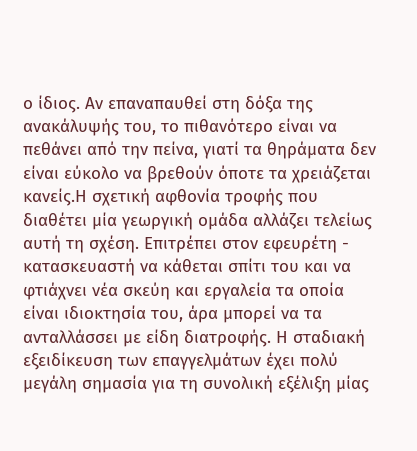ο ίδιος. Αν επαναπαυθεί στη δόξα της ανακάλυψής του, το πιθανότερο είναι να πεθάνει από την πείνα, γιατί τα θηράματα δεν είναι εύκολο να βρεθούν όποτε τα χρειάζεται κανείς.Η σχετική αφθονία τροφής που διαθέτει μία γεωργική ομάδα αλλάζει τελείως αυτή τη σχέση. Επιτρέπει στον εφευρέτη - κατασκευαστή να κάθεται σπίτι του και να φτιάχνει νέα σκεύη και εργαλεία τα οποία είναι ιδιοκτησία του, άρα μπορεί να τα ανταλλάσσει με είδη διατροφής. Η σταδιακή εξειδίκευση των επαγγελμάτων έχει πολύ μεγάλη σημασία για τη συνολική εξέλιξη μίας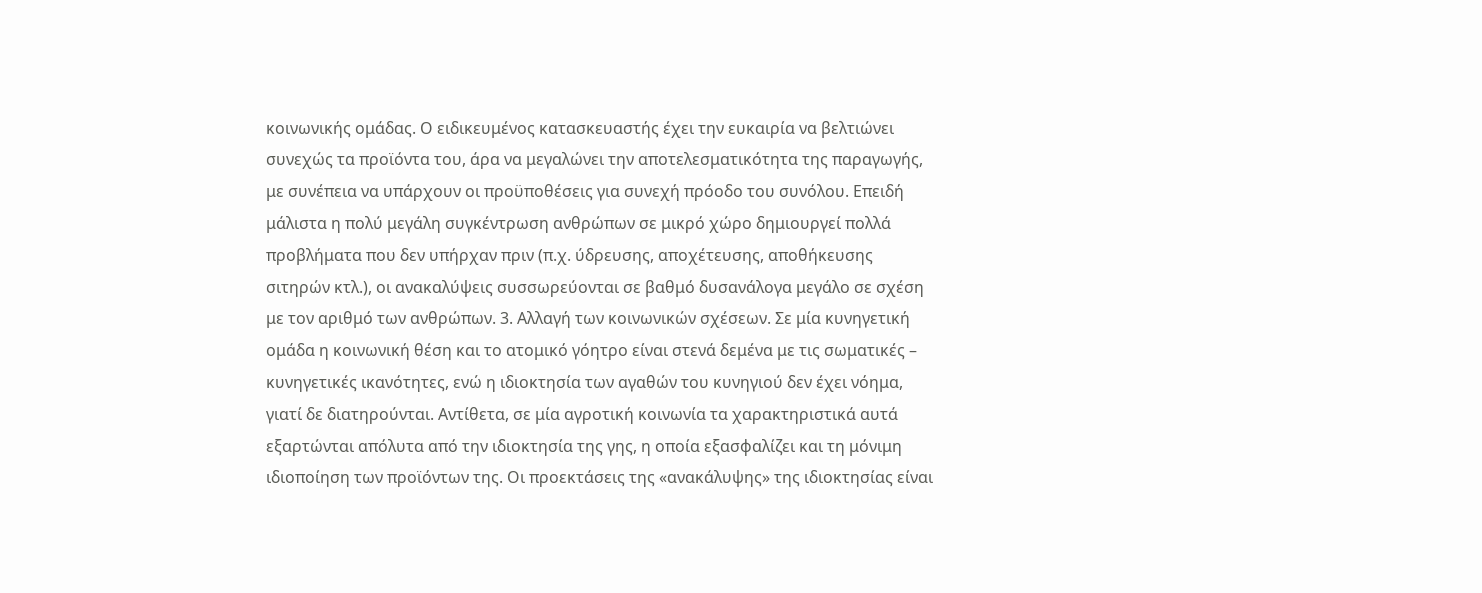κοινωνικής ομάδας. Ο ειδικευμένος κατασκευαστής έχει την ευκαιρία να βελτιώνει συνεχώς τα προϊόντα του, άρα να μεγαλώνει την αποτελεσματικότητα της παραγωγής, με συνέπεια να υπάρχουν οι προϋποθέσεις για συνεχή πρόοδο του συνόλου. Επειδή μάλιστα η πολύ μεγάλη συγκέντρωση ανθρώπων σε μικρό χώρο δημιουργεί πολλά προβλήματα που δεν υπήρχαν πριν (π.χ. ύδρευσης, αποχέτευσης, αποθήκευσης σιτηρών κτλ.), οι ανακαλύψεις συσσωρεύονται σε βαθμό δυσανάλογα μεγάλο σε σχέση με τον αριθμό των ανθρώπων. 3. Αλλαγή των κοινωνικών σχέσεων. Σε μία κυνηγετική ομάδα η κοινωνική θέση και το ατομικό γόητρο είναι στενά δεμένα με τις σωματικές – κυνηγετικές ικανότητες, ενώ η ιδιοκτησία των αγαθών του κυνηγιού δεν έχει νόημα, γιατί δε διατηρούνται. Αντίθετα, σε μία αγροτική κοινωνία τα χαρακτηριστικά αυτά εξαρτώνται απόλυτα από την ιδιοκτησία της γης, η οποία εξασφαλίζει και τη μόνιμη ιδιοποίηση των προϊόντων της. Οι προεκτάσεις της «ανακάλυψης» της ιδιοκτησίας είναι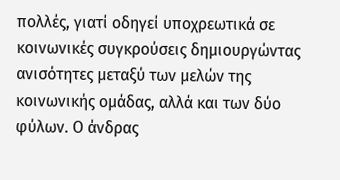πολλές, γιατί οδηγεί υποχρεωτικά σε κοινωνικές συγκρούσεις δημιουργώντας ανισότητες μεταξύ των μελών της κοινωνικής ομάδας, αλλά και των δύο φύλων. Ο άνδρας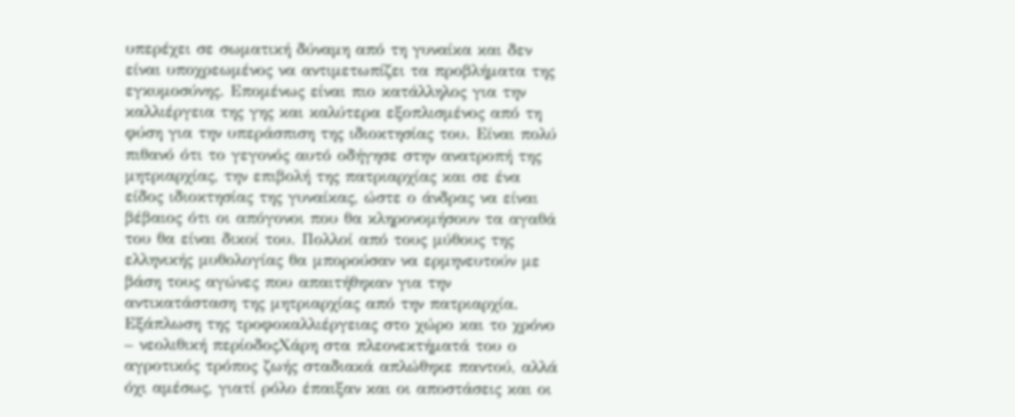υπερέχει σε σωματική δύναμη από τη γυναίκα και δεν είναι υποχρεωμένος να αντιμετωπίζει τα προβλήματα της εγκυμοσύνης. Επομένως είναι πιο κατάλληλος για την καλλιέργεια της γης και καλύτερα εξοπλισμένος από τη φύση για την υπεράσπιση της ιδιοκτησίας του. Είναι πολύ πιθανό ότι το γεγονός αυτό οδήγησε στην ανατροπή της μητριαρχίας, την επιβολή της πατριαρχίας και σε ένα είδος ιδιοκτησίας της γυναίκας, ώστε ο άνδρας να είναι βέβαιος ότι οι απόγονοι που θα κληρονομήσουν τα αγαθά του θα είναι δικοί του. Πολλοί από τους μύθους της ελληνικής μυθολογίας θα μπορούσαν να ερμηνευτούν με βάση τους αγώνες που απαιτήθηκαν για την αντικατάσταση της μητριαρχίας από την πατριαρχία. Εξάπλωση της τροφοκαλλιέργειας στο χώρο και το χρόνο – νεολιθική περίοδοςΧάρη στα πλεονεκτήματά του ο αγροτικός τρόπος ζωής σταδιακά απλώθηκε παντού, αλλά όχι αμέσως, γιατί ρόλο έπαιξαν και οι αποστάσεις και οι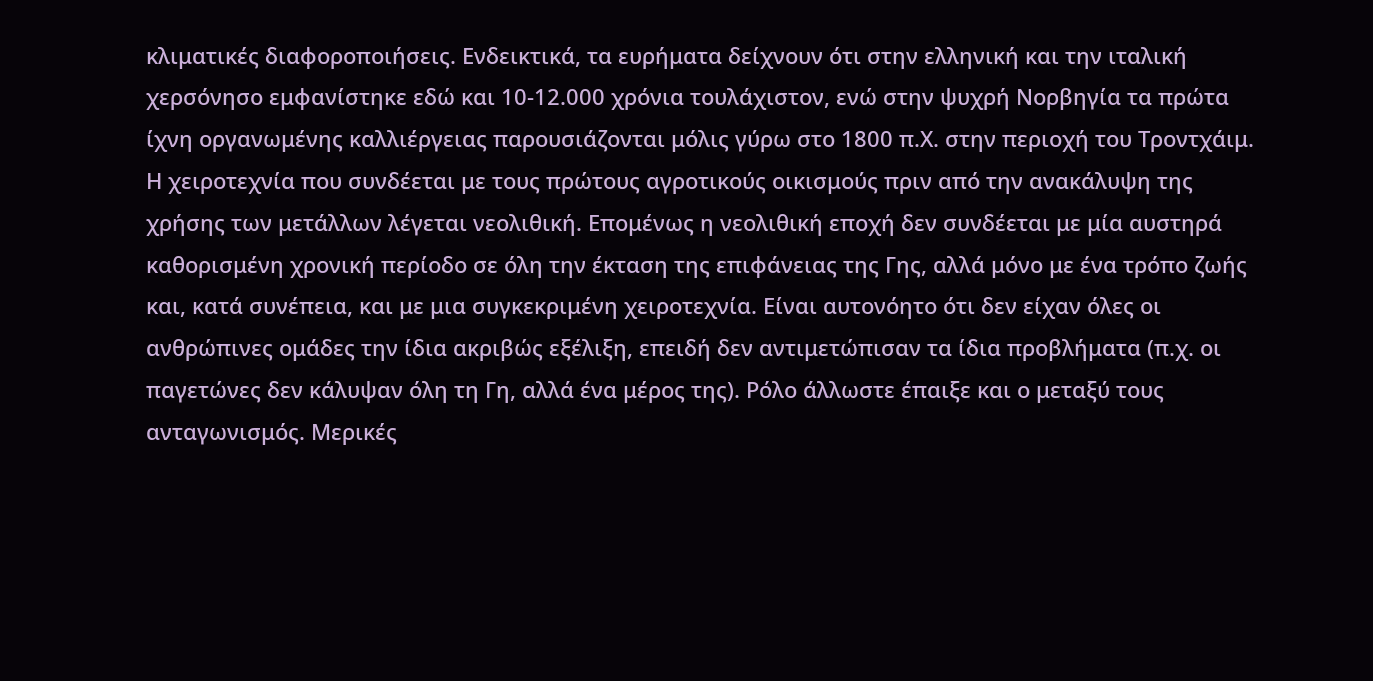κλιματικές διαφοροποιήσεις. Ενδεικτικά, τα ευρήματα δείχνουν ότι στην ελληνική και την ιταλική χερσόνησο εμφανίστηκε εδώ και 10-12.000 χρόνια τουλάχιστον, ενώ στην ψυχρή Νορβηγία τα πρώτα ίχνη οργανωμένης καλλιέργειας παρουσιάζονται μόλις γύρω στο 1800 π.Χ. στην περιοχή του Τροντχάιμ. Η χειροτεχνία που συνδέεται με τους πρώτους αγροτικούς οικισμούς πριν από την ανακάλυψη της χρήσης των μετάλλων λέγεται νεολιθική. Επομένως η νεολιθική εποχή δεν συνδέεται με μία αυστηρά καθορισμένη χρονική περίοδο σε όλη την έκταση της επιφάνειας της Γης, αλλά μόνο με ένα τρόπο ζωής και, κατά συνέπεια, και με μια συγκεκριμένη χειροτεχνία. Είναι αυτονόητο ότι δεν είχαν όλες οι ανθρώπινες ομάδες την ίδια ακριβώς εξέλιξη, επειδή δεν αντιμετώπισαν τα ίδια προβλήματα (π.χ. οι παγετώνες δεν κάλυψαν όλη τη Γη, αλλά ένα μέρος της). Ρόλο άλλωστε έπαιξε και ο μεταξύ τους ανταγωνισμός. Μερικές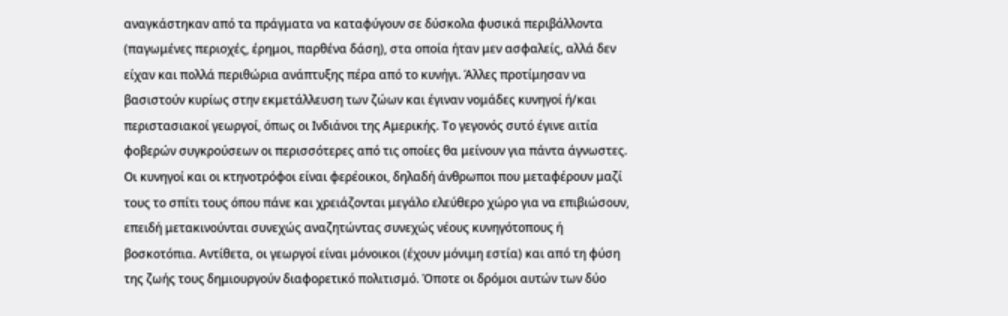αναγκάστηκαν από τα πράγματα να καταφύγουν σε δύσκολα φυσικά περιβάλλοντα (παγωμένες περιοχές, έρημοι, παρθένα δάση), στα οποία ήταν μεν ασφαλείς, αλλά δεν είχαν και πολλά περιθώρια ανάπτυξης πέρα από το κυνήγι. Άλλες προτίμησαν να βασιστούν κυρίως στην εκμετάλλευση των ζώων και έγιναν νομάδες κυνηγοί ή/και περιστασιακοί γεωργοί, όπως οι Ινδιάνοι της Αμερικής. Το γεγονός συτό έγινε αιτία φοβερών συγκρούσεων οι περισσότερες από τις οποίες θα μείνουν για πάντα άγνωστες. Οι κυνηγοί και οι κτηνοτρόφοι είναι φερέοικοι, δηλαδή άνθρωποι που μεταφέρουν μαζί τους το σπίτι τους όπου πάνε και χρειάζονται μεγάλο ελεύθερο χώρο για να επιβιώσουν, επειδή μετακινούνται συνεχώς αναζητώντας συνεχώς νέους κυνηγότοπους ή βοσκοτόπια. Αντίθετα, οι γεωργοί είναι μόνοικοι (έχουν μόνιμη εστία) και από τη φύση της ζωής τους δημιουργούν διαφορετικό πολιτισμό. Όποτε οι δρόμοι αυτών των δύο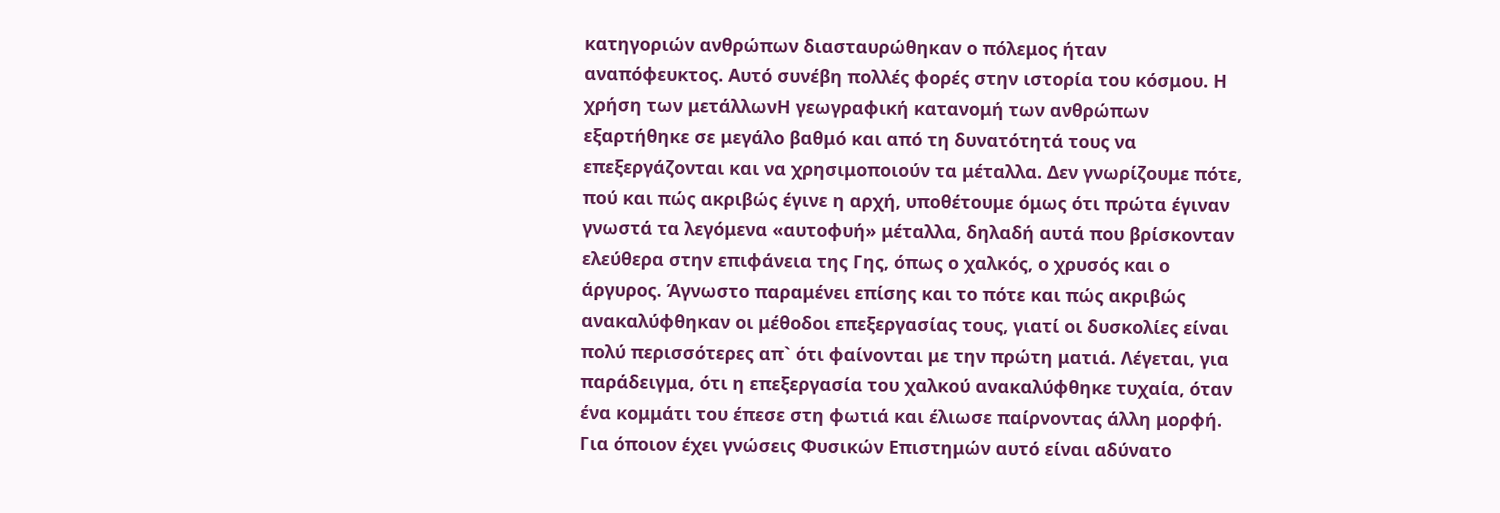κατηγοριών ανθρώπων διασταυρώθηκαν ο πόλεμος ήταν αναπόφευκτος. Αυτό συνέβη πολλές φορές στην ιστορία του κόσμου. Η χρήση των μετάλλωνΗ γεωγραφική κατανομή των ανθρώπων εξαρτήθηκε σε μεγάλο βαθμό και από τη δυνατότητά τους να επεξεργάζονται και να χρησιμοποιούν τα μέταλλα. Δεν γνωρίζουμε πότε, πού και πώς ακριβώς έγινε η αρχή, υποθέτουμε όμως ότι πρώτα έγιναν γνωστά τα λεγόμενα «αυτοφυή» μέταλλα, δηλαδή αυτά που βρίσκονταν ελεύθερα στην επιφάνεια της Γης, όπως ο χαλκός, ο χρυσός και ο άργυρος. Άγνωστο παραμένει επίσης και το πότε και πώς ακριβώς ανακαλύφθηκαν οι μέθοδοι επεξεργασίας τους, γιατί οι δυσκολίες είναι πολύ περισσότερες απ` ότι φαίνονται με την πρώτη ματιά. Λέγεται, για παράδειγμα, ότι η επεξεργασία του χαλκού ανακαλύφθηκε τυχαία, όταν ένα κομμάτι του έπεσε στη φωτιά και έλιωσε παίρνοντας άλλη μορφή. Για όποιον έχει γνώσεις Φυσικών Επιστημών αυτό είναι αδύνατο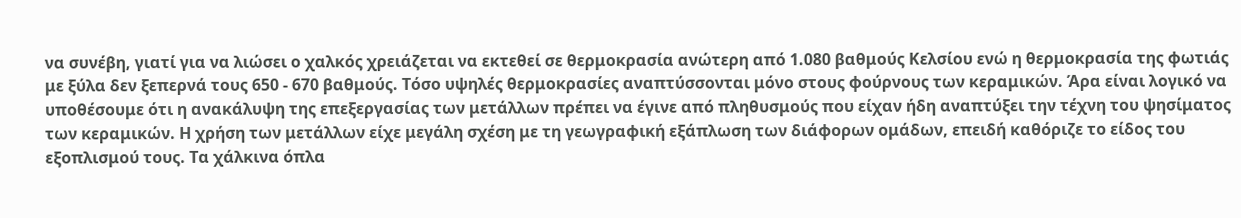να συνέβη, γιατί για να λιώσει ο χαλκός χρειάζεται να εκτεθεί σε θερμοκρασία ανώτερη από 1.080 βαθμούς Κελσίου ενώ η θερμοκρασία της φωτιάς με ξύλα δεν ξεπερνά τους 650 - 670 βαθμούς. Τόσο υψηλές θερμοκρασίες αναπτύσσονται μόνο στους φούρνους των κεραμικών. Άρα είναι λογικό να υποθέσουμε ότι η ανακάλυψη της επεξεργασίας των μετάλλων πρέπει να έγινε από πληθυσμούς που είχαν ήδη αναπτύξει την τέχνη του ψησίματος των κεραμικών. Η χρήση των μετάλλων είχε μεγάλη σχέση με τη γεωγραφική εξάπλωση των διάφορων ομάδων, επειδή καθόριζε το είδος του εξοπλισμού τους. Τα χάλκινα όπλα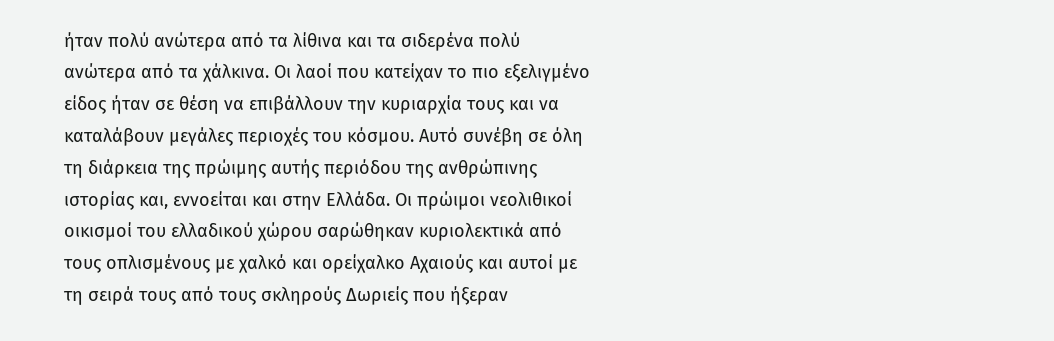ήταν πολύ ανώτερα από τα λίθινα και τα σιδερένα πολύ ανώτερα από τα χάλκινα. Οι λαοί που κατείχαν το πιο εξελιγμένο είδος ήταν σε θέση να επιβάλλουν την κυριαρχία τους και να καταλάβουν μεγάλες περιοχές του κόσμου. Αυτό συνέβη σε όλη τη διάρκεια της πρώιμης αυτής περιόδου της ανθρώπινης ιστορίας και, εννοείται και στην Ελλάδα. Οι πρώιμοι νεολιθικοί οικισμοί του ελλαδικού χώρου σαρώθηκαν κυριολεκτικά από τους οπλισμένους με χαλκό και ορείχαλκο Αχαιούς και αυτοί με τη σειρά τους από τους σκληρούς Δωριείς που ήξεραν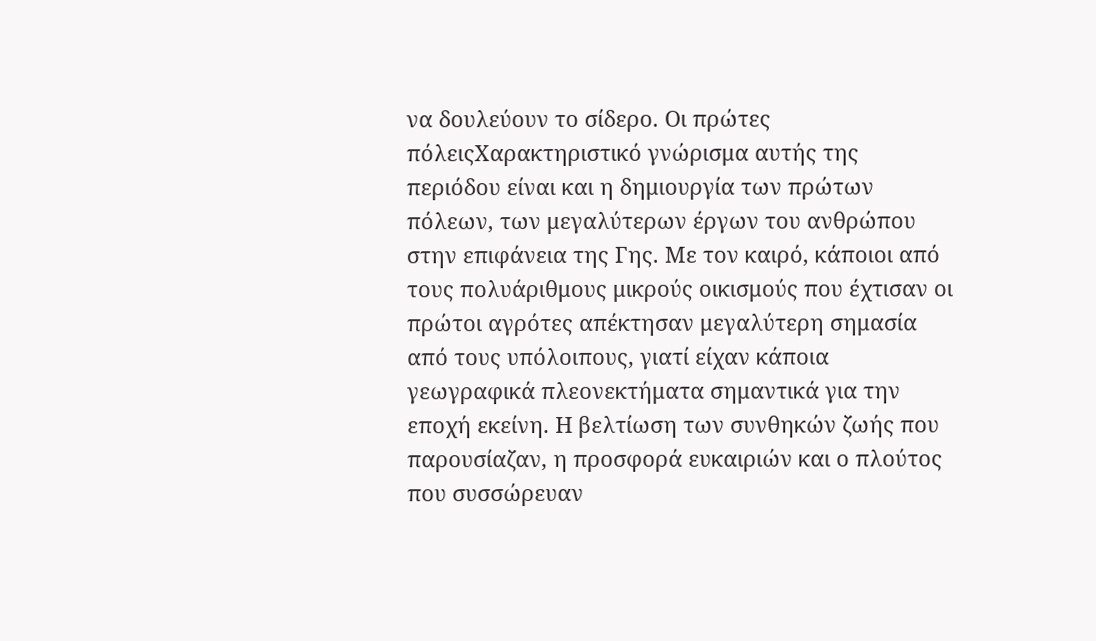να δουλεύουν το σίδερο. Οι πρώτες πόλειςΧαρακτηριστικό γνώρισμα αυτής της περιόδου είναι και η δημιουργία των πρώτων πόλεων, των μεγαλύτερων έργων του ανθρώπου στην επιφάνεια της Γης. Με τον καιρό, κάποιοι από τους πολυάριθμους μικρούς οικισμούς που έχτισαν οι πρώτοι αγρότες απέκτησαν μεγαλύτερη σημασία από τους υπόλοιπους, γιατί είχαν κάποια γεωγραφικά πλεονεκτήματα σημαντικά για την εποχή εκείνη. Η βελτίωση των συνθηκών ζωής που παρουσίαζαν, η προσφορά ευκαιριών και ο πλούτος που συσσώρευαν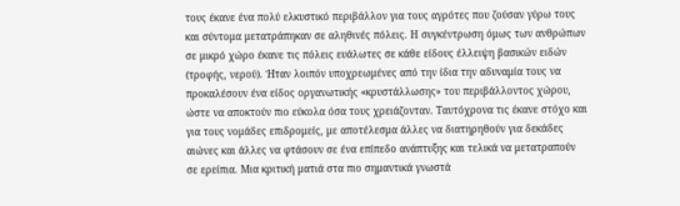τους έκανε ένα πολύ ελκυστικό περιβάλλον για τους αγρότες που ζούσαν γύρω τους και σύντομα μετατράπηκαν σε αληθινές πόλεις. Η συγκέντρωση όμως των ανθρώπων σε μικρό χώρο έκανε τις πόλεις ευάλωτες σε κάθε είδους έλλειψη βασικών ειδών (τροφής, νερού). Ήταν λοιπόν υποχρεωμένες από την ίδια την αδυναμία τους να προκαλέσουν ένα είδος οργανωτικής «κρυστάλλωσης» του περιβάλλοντος χώρου, ώστε να αποκτούν πιο εύκολα όσα τους χρειάζονταν. Ταυτόχρονα τις έκανε στόχο και για τους νομάδες επιδρομείς, με αποτέλεσμα άλλες να διατηρηθούν για δεκάδες αιώνες και άλλες να φτάσουν σε ένα επίπεδο ανάπτυξης και τελικά να μετατραπούν σε ερείπια. Μια κριτική ματιά στα πιο σημαντικά γνωστά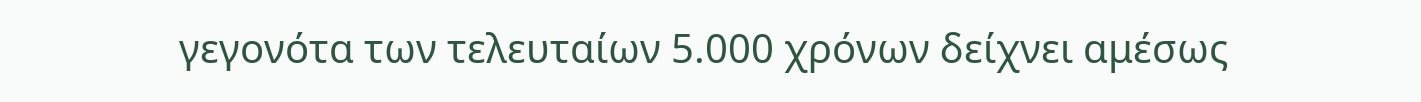γεγονότα των τελευταίων 5.000 χρόνων δείχνει αμέσως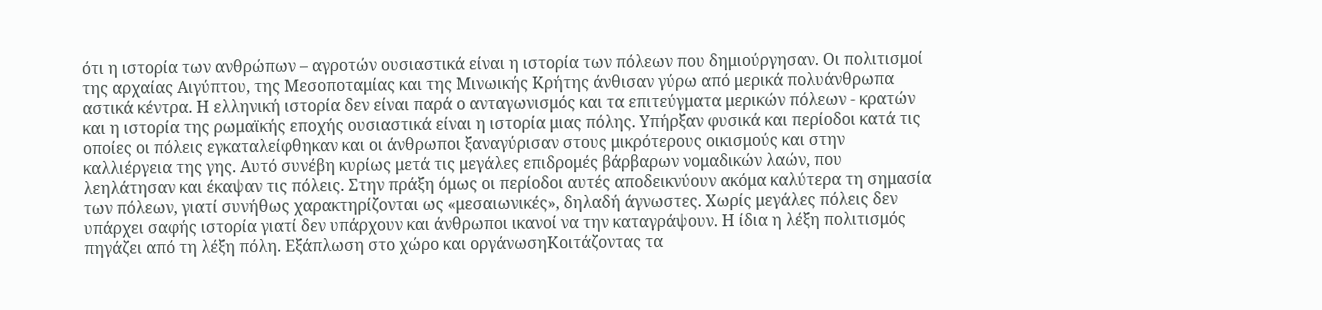ότι η ιστορία των ανθρώπων – αγροτών ουσιαστικά είναι η ιστορία των πόλεων που δημιούργησαν. Οι πολιτισμοί της αρχαίας Αιγύπτου, της Μεσοποταμίας και της Μινωικής Κρήτης άνθισαν γύρω από μερικά πολυάνθρωπα αστικά κέντρα. Η ελληνική ιστορία δεν είναι παρά ο ανταγωνισμός και τα επιτεύγματα μερικών πόλεων - κρατών και η ιστορία της ρωμαϊκής εποχής ουσιαστικά είναι η ιστορία μιας πόλης. Υπήρξαν φυσικά και περίοδοι κατά τις οποίες οι πόλεις εγκαταλείφθηκαν και οι άνθρωποι ξαναγύρισαν στους μικρότερους οικισμούς και στην καλλιέργεια της γης. Αυτό συνέβη κυρίως μετά τις μεγάλες επιδρομές βάρβαρων νομαδικών λαών, που λεηλάτησαν και έκαψαν τις πόλεις. Στην πράξη όμως οι περίοδοι αυτές αποδεικνύουν ακόμα καλύτερα τη σημασία των πόλεων, γιατί συνήθως χαρακτηρίζονται ως «μεσαιωνικές», δηλαδή άγνωστες. Χωρίς μεγάλες πόλεις δεν υπάρχει σαφής ιστορία γιατί δεν υπάρχουν και άνθρωποι ικανοί να την καταγράψουν. Η ίδια η λέξη πολιτισμός πηγάζει από τη λέξη πόλη. Εξάπλωση στο χώρο και οργάνωσηΚοιτάζοντας τα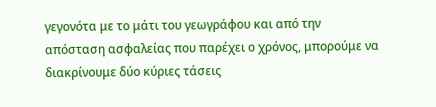γεγονότα με το μάτι του γεωγράφου και από την απόσταση ασφαλείας που παρέχει ο χρόνος, μπορούμε να διακρίνουμε δύο κύριες τάσεις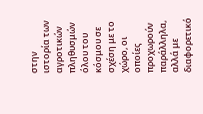στην ιστορία των αγροτικών πληθυσμών όλου του κόσμου σε σχέση με το χώρο, οι οποίες προχωρούν παράλληλα, αλλά με διαφορετικό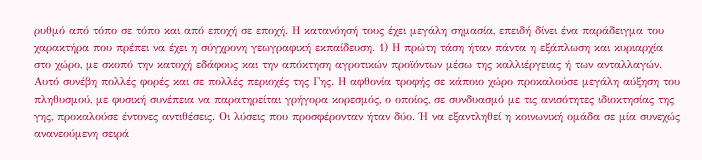ρυθμό από τόπο σε τόπο και από εποχή σε εποχή. Η κατανόησή τους έχει μεγάλη σημασία, επειδή δίνει ένα παράδειγμα του χαρακτήρα που πρέπει να έχει η σύγχρονη γεωγραφική εκπαίδευση. 1) Η πρώτη τάση ήταν πάντα η εξάπλωση και κυριαρχία στο χώρο, με σκοπό την κατοχή εδάφους και την απόκτηση αγροτικών προϊόντων μέσω της καλλιέργειας ή των ανταλλαγών. Αυτό συνέβη πολλές φορές και σε πολλές περιοχές της Γης. Η αφθονία τροφής σε κάποιο χώρο προκαλούσε μεγάλη αύξηση του πληθυσμού, με φυσική συνέπεια να παρατηρείται γρήγορα κορεσμός, ο οποίος, σε συνδυασμό με τις ανισότητες ιδιοκτησίας της γης, προκαλούσε έντονες αντιθέσεις. Οι λύσεις που προσφέρονταν ήταν δύο. Ή να εξαντληθεί η κοινωνική ομάδα σε μία συνεχώς ανανεούμενη σειρά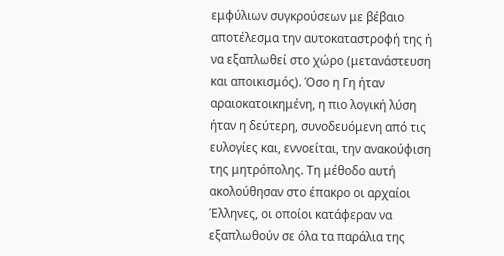εμφύλιων συγκρούσεων με βέβαιο αποτέλεσμα την αυτοκαταστροφή της ή να εξαπλωθεί στο χώρο (μετανάστευση και αποικισμός). Όσο η Γη ήταν αραιοκατοικημένη, η πιο λογική λύση ήταν η δεύτερη, συνοδευόμενη από τις ευλογίες και, εννοείται, την ανακούφιση της μητρόπολης. Τη μέθοδο αυτή ακολούθησαν στο έπακρο οι αρχαίοι Έλληνες, οι οποίοι κατάφεραν να εξαπλωθούν σε όλα τα παράλια της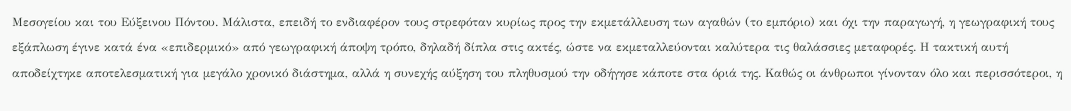Μεσογείου και του Εύξεινου Πόντου. Μάλιστα, επειδή το ενδιαφέρον τους στρεφόταν κυρίως προς την εκμετάλλευση των αγαθών (το εμπόριο) και όχι την παραγωγή, η γεωγραφική τους εξάπλωση έγινε κατά ένα «επιδερμικό» από γεωγραφική άποψη τρόπο, δηλαδή δίπλα στις ακτές, ώστε να εκμεταλλεύονται καλύτερα τις θαλάσσιες μεταφορές. Η τακτική αυτή αποδείχτηκε αποτελεσματική για μεγάλο χρονικό διάστημα, αλλά η συνεχής αύξηση του πληθυσμού την οδήγησε κάποτε στα όριά της. Καθώς οι άνθρωποι γίνονταν όλο και περισσότεροι, η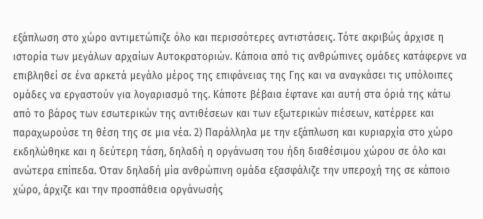εξάπλωση στο χώρο αντιμετώπιζε όλο και περισσότερες αντιστάσεις. Τότε ακριβώς άρχισε η ιστορία των μεγάλων αρχαίων Αυτοκρατοριών. Κάποια από τις ανθρώπινες ομάδες κατάφερνε να επιβληθεί σε ένα αρκετά μεγάλο μέρος της επιφάνειας της Γης και να αναγκάσει τις υπόλοιπες ομάδες να εργαστούν για λογαριασμό της. Κάποτε βέβαια έφτανε και αυτή στα όριά της κάτω από το βάρος των εσωτερικών της αντιθέσεων και των εξωτερικών πιέσεων, κατέρρεε και παραχωρούσε τη θέση της σε μια νέα. 2) Παράλληλα με την εξάπλωση και κυριαρχία στο χώρο εκδηλώθηκε και η δεύτερη τάση, δηλαδή η οργάνωση του ήδη διαθέσιμου χώρου σε όλο και ανώτερα επίπεδα. Όταν δηλαδή μία ανθρώπινη ομάδα εξασφάλιζε την υπεροχή της σε κάποιο χώρο, άρχιζε και την προσπάθεια οργάνωσής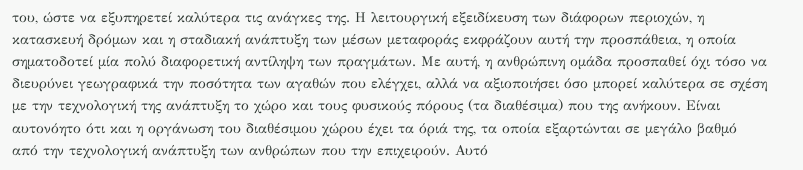του, ώστε να εξυπηρετεί καλύτερα τις ανάγκες της. Η λειτουργική εξειδίκευση των διάφορων περιοχών, η κατασκευή δρόμων και η σταδιακή ανάπτυξη των μέσων μεταφοράς εκφράζουν αυτή την προσπάθεια, η οποία σηματοδοτεί μία πολύ διαφορετική αντίληψη των πραγμάτων. Με αυτή, η ανθρώπινη ομάδα προσπαθεί όχι τόσο να διευρύνει γεωγραφικά την ποσότητα των αγαθών που ελέγχει, αλλά να αξιοποιήσει όσο μπορεί καλύτερα σε σχέση με την τεχνολογική της ανάπτυξη το χώρο και τους φυσικούς πόρους (τα διαθέσιμα) που της ανήκουν. Είναι αυτονόητο ότι και η οργάνωση του διαθέσιμου χώρου έχει τα όριά της, τα οποία εξαρτώνται σε μεγάλο βαθμό από την τεχνολογική ανάπτυξη των ανθρώπων που την επιχειρούν. Αυτό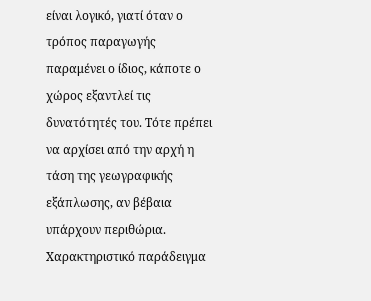είναι λογικό, γιατί όταν ο τρόπος παραγωγής παραμένει ο ίδιος, κάποτε ο χώρος εξαντλεί τις δυνατότητές του. Τότε πρέπει να αρχίσει από την αρχή η τάση της γεωγραφικής εξάπλωσης, αν βέβαια υπάρχουν περιθώρια. Χαρακτηριστικό παράδειγμα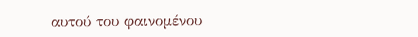αυτού του φαινομένου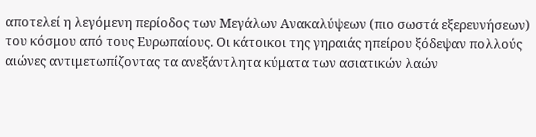αποτελεί η λεγόμενη περίοδος των Μεγάλων Ανακαλύψεων (πιο σωστά εξερευνήσεων) του κόσμου από τους Ευρωπαίους. Οι κάτοικοι της γηραιάς ηπείρου ξόδεψαν πολλούς αιώνες αντιμετωπίζοντας τα ανεξάντλητα κύματα των ασιατικών λαών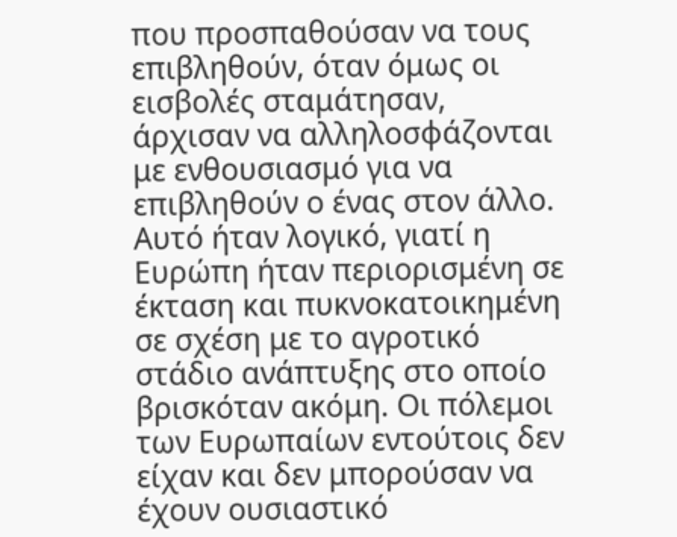που προσπαθούσαν να τους επιβληθούν, όταν όμως οι εισβολές σταμάτησαν, άρχισαν να αλληλοσφάζονται με ενθουσιασμό για να επιβληθούν ο ένας στον άλλο. Αυτό ήταν λογικό, γιατί η Ευρώπη ήταν περιορισμένη σε έκταση και πυκνοκατοικημένη σε σχέση με το αγροτικό στάδιο ανάπτυξης στο οποίο βρισκόταν ακόμη. Οι πόλεμοι των Ευρωπαίων εντούτοις δεν είχαν και δεν μπορούσαν να έχουν ουσιαστικό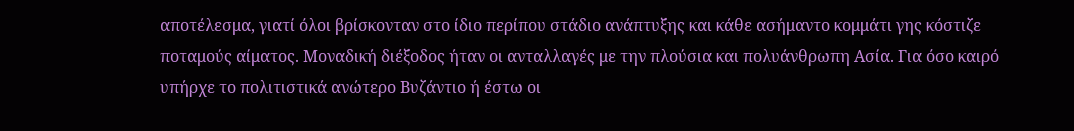αποτέλεσμα, γιατί όλοι βρίσκονταν στο ίδιο περίπου στάδιο ανάπτυξης και κάθε ασήμαντο κομμάτι γης κόστιζε ποταμούς αίματος. Μοναδική διέξοδος ήταν οι ανταλλαγές με την πλούσια και πολυάνθρωπη Ασία. Για όσο καιρό υπήρχε το πολιτιστικά ανώτερο Βυζάντιο ή έστω οι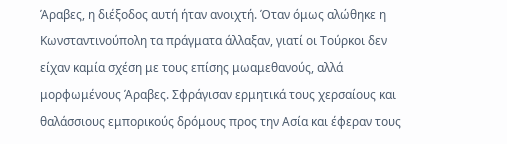Άραβες, η διέξοδος αυτή ήταν ανοιχτή. Όταν όμως αλώθηκε η Κωνσταντινούπολη τα πράγματα άλλαξαν, γιατί οι Τούρκοι δεν είχαν καμία σχέση με τους επίσης μωαμεθανούς, αλλά μορφωμένους Άραβες. Σφράγισαν ερμητικά τους χερσαίους και θαλάσσιους εμπορικούς δρόμους προς την Ασία και έφεραν τους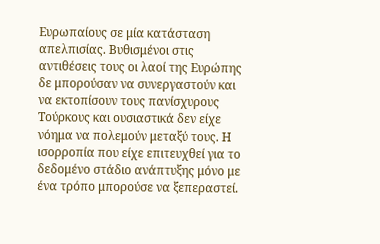Ευρωπαίους σε μία κατάσταση απελπισίας. Βυθισμένοι στις αντιθέσεις τους οι λαοί της Ευρώπης δε μπορούσαν να συνεργαστούν και να εκτοπίσουν τους πανίσχυρους Τούρκους και ουσιαστικά δεν είχε νόημα να πολεμούν μεταξύ τους. Η ισορροπία που είχε επιτευχθεί για το δεδομένο στάδιο ανάπτυξης μόνο με ένα τρόπο μπορούσε να ξεπεραστεί.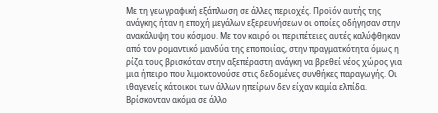Με τη γεωγραφική εξάπλωση σε άλλες περιοχές. Προϊόν αυτής της ανάγκης ήταν η εποχή μεγάλων εξερευνήσεων οι οποίες οδήγησαν στην ανακάλυψη του κόσμου. Με τον καιρό οι περιπέτειες αυτές καλύφθηκαν από τον ρομαντικό μανδύα της εποποιίας, στην πραγματκότητα όμως η ρίζα τους βρισκόταν στην αξεπέραστη ανάγκη να βρεθεί νέος χώρος για μια ήπειρο που λιμοκτονούσε στις δεδομένες συνθήκες παραγωγής. Οι ιθαγενείς κάτοικοι των άλλων ηπείρων δεν είχαν καμία ελπίδα. Βρίσκονταν ακόμα σε άλλο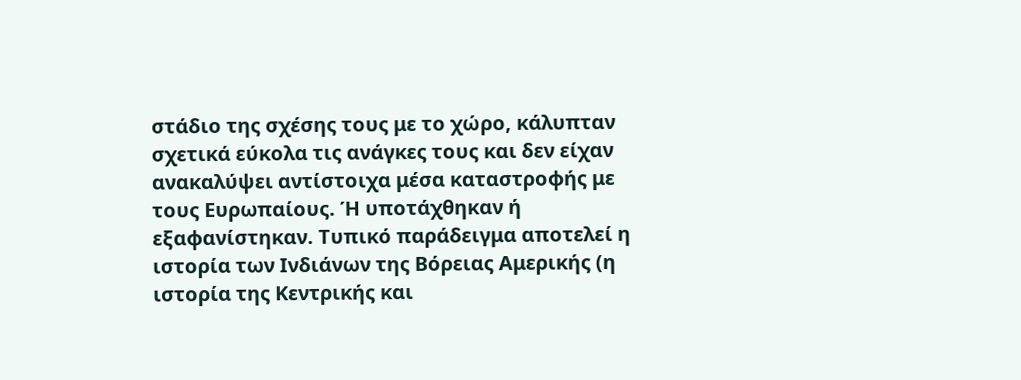στάδιο της σχέσης τους με το χώρο, κάλυπταν σχετικά εύκολα τις ανάγκες τους και δεν είχαν ανακαλύψει αντίστοιχα μέσα καταστροφής με τους Ευρωπαίους. Ή υποτάχθηκαν ή εξαφανίστηκαν. Τυπικό παράδειγμα αποτελεί η ιστορία των Ινδιάνων της Βόρειας Αμερικής (η ιστορία της Κεντρικής και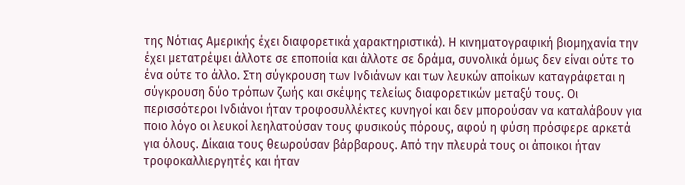της Νότιας Αμερικής έχει διαφορετικά χαρακτηριστικά). Η κινηματογραφική βιομηχανία την έχει μετατρέψει άλλοτε σε εποποιία και άλλοτε σε δράμα, συνολικά όμως δεν είναι ούτε το ένα ούτε το άλλο. Στη σύγκρουση των Ινδιάνων και των λευκών αποίκων καταγράφεται η σύγκρουση δύο τρόπων ζωής και σκέψης τελείως διαφορετικών μεταξύ τους. Οι περισσότεροι Ινδιάνοι ήταν τροφοσυλλέκτες κυνηγοί και δεν μπορούσαν να καταλάβουν για ποιο λόγο οι λευκοί λεηλατούσαν τους φυσικούς πόρους, αφού η φύση πρόσφερε αρκετά για όλους. Δίκαια τους θεωρούσαν βάρβαρους. Από την πλευρά τους οι άποικοι ήταν τροφοκαλλιεργητές και ήταν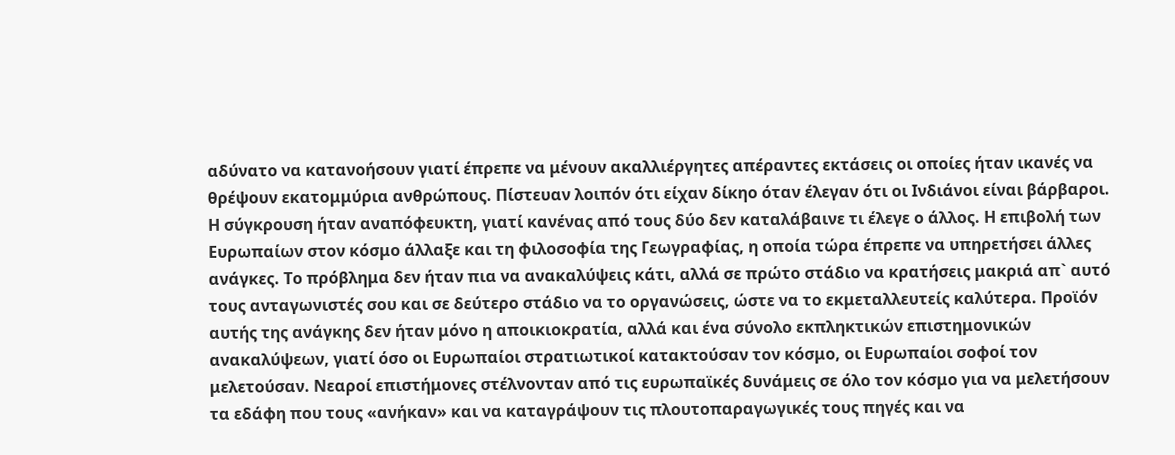αδύνατο να κατανοήσουν γιατί έπρεπε να μένουν ακαλλιέργητες απέραντες εκτάσεις οι οποίες ήταν ικανές να θρέψουν εκατομμύρια ανθρώπους. Πίστευαν λοιπόν ότι είχαν δίκηο όταν έλεγαν ότι οι Ινδιάνοι είναι βάρβαροι. Η σύγκρουση ήταν αναπόφευκτη, γιατί κανένας από τους δύο δεν καταλάβαινε τι έλεγε ο άλλος. Η επιβολή των Ευρωπαίων στον κόσμο άλλαξε και τη φιλοσοφία της Γεωγραφίας, η οποία τώρα έπρεπε να υπηρετήσει άλλες ανάγκες. Το πρόβλημα δεν ήταν πια να ανακαλύψεις κάτι, αλλά σε πρώτο στάδιο να κρατήσεις μακριά απ` αυτό τους ανταγωνιστές σου και σε δεύτερο στάδιο να το οργανώσεις, ώστε να το εκμεταλλευτείς καλύτερα. Προϊόν αυτής της ανάγκης δεν ήταν μόνο η αποικιοκρατία, αλλά και ένα σύνολο εκπληκτικών επιστημονικών ανακαλύψεων, γιατί όσο οι Ευρωπαίοι στρατιωτικοί κατακτούσαν τον κόσμο, οι Ευρωπαίοι σοφοί τον μελετούσαν. Νεαροί επιστήμονες στέλνονταν από τις ευρωπαϊκές δυνάμεις σε όλο τον κόσμο για να μελετήσουν τα εδάφη που τους «ανήκαν» και να καταγράψουν τις πλουτοπαραγωγικές τους πηγές και να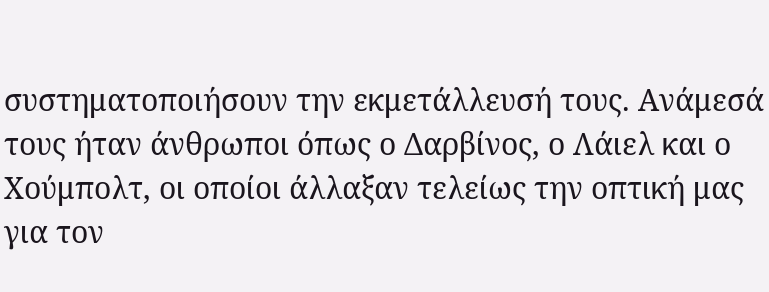συστηματοποιήσουν την εκμετάλλευσή τους. Ανάμεσά τους ήταν άνθρωποι όπως ο Δαρβίνος, ο Λάιελ και ο Χούμπολτ, οι οποίοι άλλαξαν τελείως την οπτική μας για τον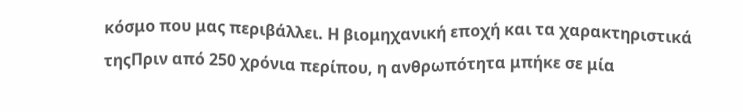κόσμο που μας περιβάλλει. Η βιομηχανική εποχή και τα χαρακτηριστικά τηςΠριν από 250 χρόνια περίπου, η ανθρωπότητα μπήκε σε μία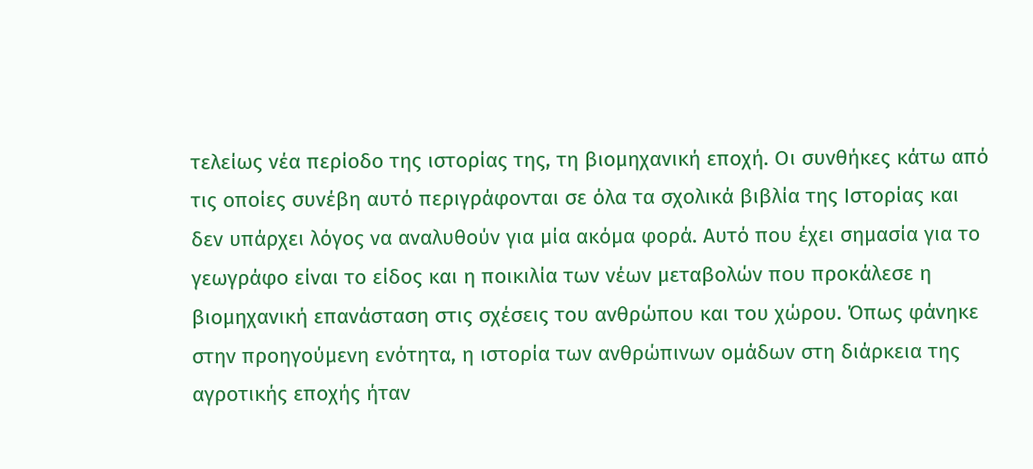τελείως νέα περίοδο της ιστορίας της, τη βιομηχανική εποχή. Οι συνθήκες κάτω από τις οποίες συνέβη αυτό περιγράφονται σε όλα τα σχολικά βιβλία της Ιστορίας και δεν υπάρχει λόγος να αναλυθούν για μία ακόμα φορά. Αυτό που έχει σημασία για το γεωγράφο είναι το είδος και η ποικιλία των νέων μεταβολών που προκάλεσε η βιομηχανική επανάσταση στις σχέσεις του ανθρώπου και του χώρου. Όπως φάνηκε στην προηγούμενη ενότητα, η ιστορία των ανθρώπινων ομάδων στη διάρκεια της αγροτικής εποχής ήταν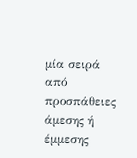μία σειρά από προσπάθειες άμεσης ή έμμεσης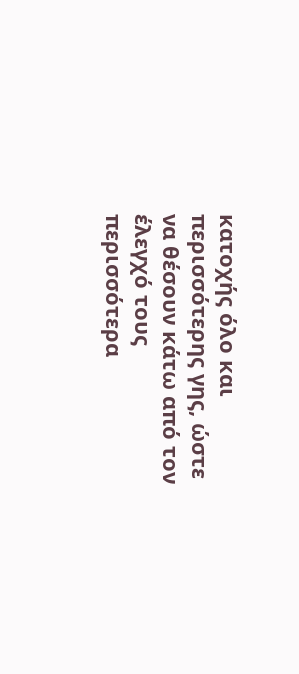κατοχής όλο και περισσότερης γης, ώστε να θέσουν κάτω από τον έλεγχό τους περισσότερα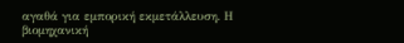αγαθά για εμπορική εκμετάλλευση. Η βιομηχανική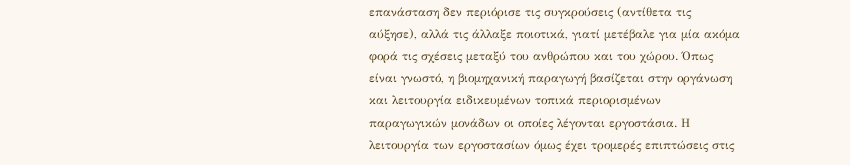επανάσταση δεν περιόρισε τις συγκρούσεις (αντίθετα τις αύξησε), αλλά τις άλλαξε ποιοτικά, γιατί μετέβαλε για μία ακόμα φορά τις σχέσεις μεταξύ του ανθρώπου και του χώρου. Όπως είναι γνωστό, η βιομηχανική παραγωγή βασίζεται στην οργάνωση και λειτουργία ειδικευμένων τοπικά περιορισμένων παραγωγικών μονάδων οι οποίες λέγονται εργοστάσια. Η λειτουργία των εργοστασίων όμως έχει τρομερές επιπτώσεις στις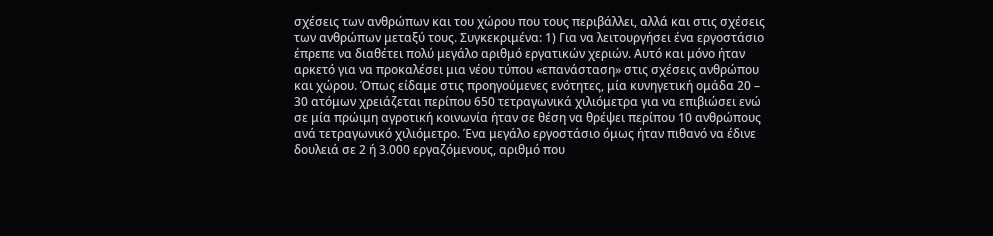σχέσεις των ανθρώπων και του χώρου που τους περιβάλλει, αλλά και στις σχέσεις των ανθρώπων μεταξύ τους. Συγκεκριμένα: 1) Για να λειτουργήσει ένα εργοστάσιο έπρεπε να διαθέτει πολύ μεγάλο αριθμό εργατικών χεριών. Αυτό και μόνο ήταν αρκετό για να προκαλέσει μια νέου τύπου «επανάσταση» στις σχέσεις ανθρώπου και χώρου. Όπως είδαμε στις προηγούμενες ενότητες, μία κυνηγετική ομάδα 20 – 30 ατόμων χρειάζεται περίπου 650 τετραγωνικά χιλιόμετρα για να επιβιώσει ενώ σε μία πρώιμη αγροτική κοινωνία ήταν σε θέση να θρέψει περίπου 10 ανθρώπους ανά τετραγωνικό χιλιόμετρο. Ένα μεγάλο εργοστάσιο όμως ήταν πιθανό να έδινε δουλειά σε 2 ή 3.000 εργαζόμενους, αριθμό που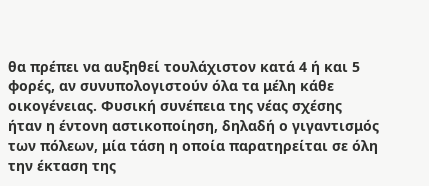θα πρέπει να αυξηθεί τουλάχιστον κατά 4 ή και 5 φορές, αν συνυπολογιστούν όλα τα μέλη κάθε οικογένειας. Φυσική συνέπεια της νέας σχέσης ήταν η έντονη αστικοποίηση, δηλαδή ο γιγαντισμός των πόλεων, μία τάση η οποία παρατηρείται σε όλη την έκταση της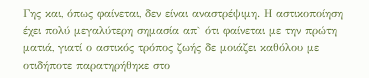Γης και, όπως φαίνεται, δεν είναι αναστρέψιμη. Η αστικοποίηση έχει πολύ μεγαλύτερη σημασία απ` ότι φαίνεται με την πρώτη ματιά, γιατί ο αστικός τρόπος ζωής δε μοιάζει καθόλου με οτιδήποτε παρατηρήθηκε στο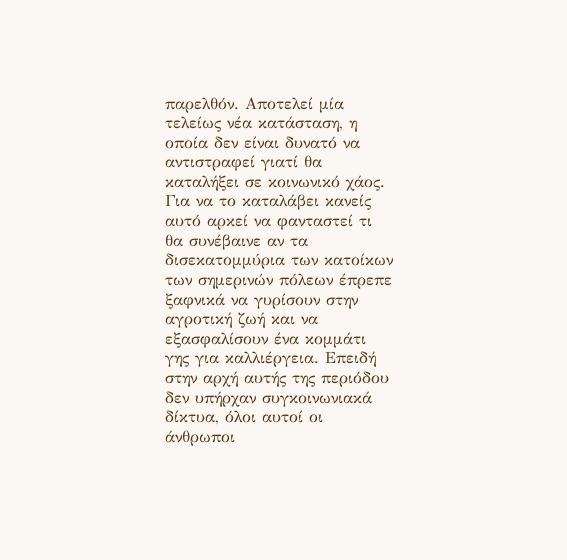παρελθόν. Αποτελεί μία τελείως νέα κατάσταση, η οποία δεν είναι δυνατό να αντιστραφεί γιατί θα καταλήξει σε κοινωνικό χάος. Για να το καταλάβει κανείς αυτό αρκεί να φανταστεί τι θα συνέβαινε αν τα δισεκατομμύρια των κατοίκων των σημερινών πόλεων έπρεπε ξαφνικά να γυρίσουν στην αγροτική ζωή και να εξασφαλίσουν ένα κομμάτι γης για καλλιέργεια. Επειδή στην αρχή αυτής της περιόδου δεν υπήρχαν συγκοινωνιακά δίκτυα, όλοι αυτοί οι άνθρωποι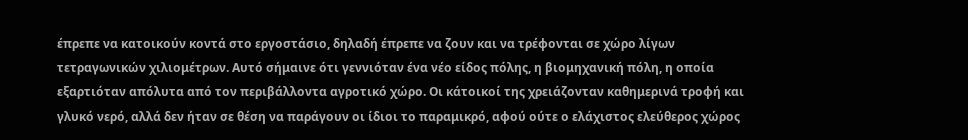έπρεπε να κατοικούν κοντά στο εργοστάσιο, δηλαδή έπρεπε να ζουν και να τρέφονται σε χώρο λίγων τετραγωνικών χιλιομέτρων. Αυτό σήμαινε ότι γεννιόταν ένα νέο είδος πόλης, η βιομηχανική πόλη, η οποία εξαρτιόταν απόλυτα από τον περιβάλλοντα αγροτικό χώρο. Οι κάτοικοί της χρειάζονταν καθημερινά τροφή και γλυκό νερό, αλλά δεν ήταν σε θέση να παράγουν οι ίδιοι το παραμικρό, αφού ούτε ο ελάχιστος ελεύθερος χώρος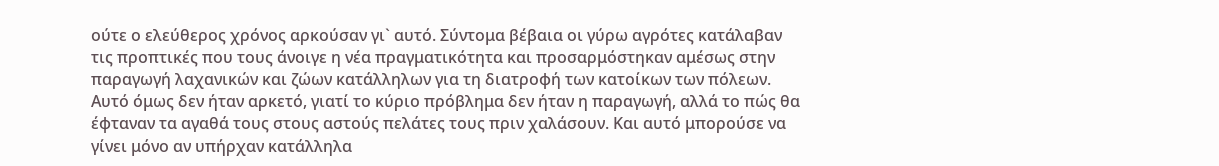ούτε ο ελεύθερος χρόνος αρκούσαν γι` αυτό. Σύντομα βέβαια οι γύρω αγρότες κατάλαβαν τις προπτικές που τους άνοιγε η νέα πραγματικότητα και προσαρμόστηκαν αμέσως στην παραγωγή λαχανικών και ζώων κατάλληλων για τη διατροφή των κατοίκων των πόλεων. Αυτό όμως δεν ήταν αρκετό, γιατί το κύριο πρόβλημα δεν ήταν η παραγωγή, αλλά το πώς θα έφταναν τα αγαθά τους στους αστούς πελάτες τους πριν χαλάσουν. Και αυτό μπορούσε να γίνει μόνο αν υπήρχαν κατάλληλα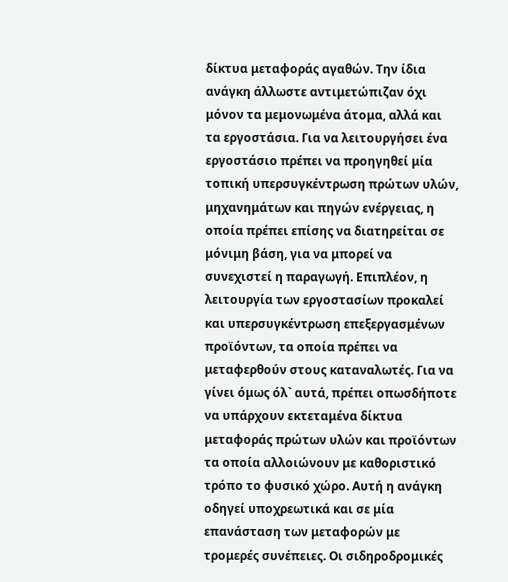δίκτυα μεταφοράς αγαθών. Την ίδια ανάγκη άλλωστε αντιμετώπιζαν όχι μόνον τα μεμονωμένα άτομα, αλλά και τα εργοστάσια. Για να λειτουργήσει ένα εργοστάσιο πρέπει να προηγηθεί μία τοπική υπερσυγκέντρωση πρώτων υλών, μηχανημάτων και πηγών ενέργειας, η οποία πρέπει επίσης να διατηρείται σε μόνιμη βάση, για να μπορεί να συνεχιστεί η παραγωγή. Επιπλέον, η λειτουργία των εργοστασίων προκαλεί και υπερσυγκέντρωση επεξεργασμένων προϊόντων, τα οποία πρέπει να μεταφερθούν στους καταναλωτές. Για να γίνει όμως όλ` αυτά, πρέπει οπωσδήποτε να υπάρχουν εκτεταμένα δίκτυα μεταφοράς πρώτων υλών και προϊόντων τα οποία αλλοιώνουν με καθοριστικό τρόπο το φυσικό χώρο. Αυτή η ανάγκη οδηγεί υποχρεωτικά και σε μία επανάσταση των μεταφορών με τρομερές συνέπειες. Οι σιδηροδρομικές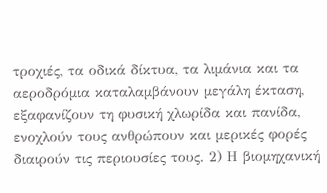τροχιές, τα οδικά δίκτυα, τα λιμάνια και τα αεροδρόμια καταλαμβάνουν μεγάλη έκταση, εξαφανίζουν τη φυσική χλωρίδα και πανίδα, ενοχλούν τους ανθρώπουν και μερικές φορές διαιρούν τις περιουσίες τους. 2) Η βιομηχανική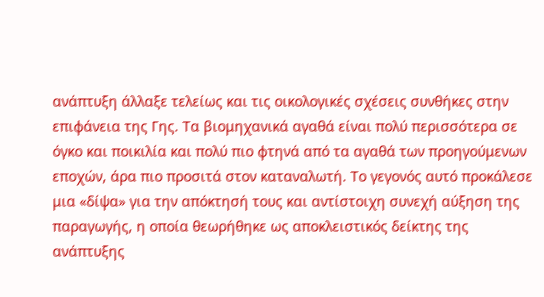ανάπτυξη άλλαξε τελείως και τις οικολογικές σχέσεις συνθήκες στην επιφάνεια της Γης. Τα βιομηχανικά αγαθά είναι πολύ περισσότερα σε όγκο και ποικιλία και πολύ πιο φτηνά από τα αγαθά των προηγούμενων εποχών, άρα πιο προσιτά στον καταναλωτή. Το γεγονός αυτό προκάλεσε μια «δίψα» για την απόκτησή τους και αντίστοιχη συνεχή αύξηση της παραγωγής, η οποία θεωρήθηκε ως αποκλειστικός δείκτης της ανάπτυξης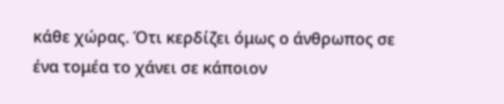κάθε χώρας. Ότι κερδίζει όμως ο άνθρωπος σε ένα τομέα το χάνει σε κάποιον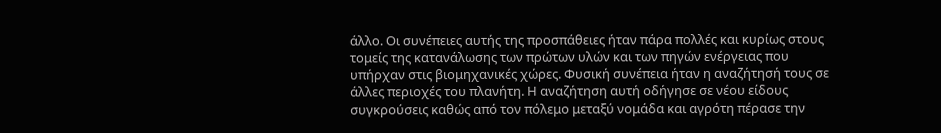άλλο. Οι συνέπειες αυτής της προσπάθειες ήταν πάρα πολλές και κυρίως στους τομείς της κατανάλωσης των πρώτων υλών και των πηγών ενέργειας που υπήρχαν στις βιομηχανικές χώρες. Φυσική συνέπεια ήταν η αναζήτησή τους σε άλλες περιοχές του πλανήτη. Η αναζήτηση αυτή οδήγησε σε νέου είδους συγκρούσεις καθώς από τον πόλεμο μεταξύ νομάδα και αγρότη πέρασε την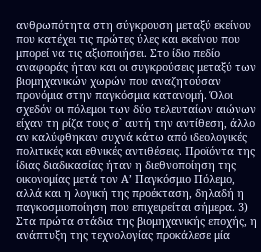ανθρωπότητα στη σύγκρουση μεταξύ εκείνου που κατέχει τις πρώτες ύλες και εκείνου που μπορεί να τις αξιοποιήσει. Στο ίδιο πεδίο αναφοράς ήταν και οι συγκρούσεις μεταξύ των βιομηχανικών χωρών που αναζητούσαν προνόμια στην παγκόσμια κατανομή. Όλοι σχεδόν οι πόλεμοι των δύο τελευταίων αιώνων είχαν τη ρίζα τους σ` αυτή την αντίθεση, άλλο αν καλύφθηκαν συχνά κάτω από ιδεολογικές πολιτικές και εθνικές αντιθέσεις. Προϊόντα της ίδιας διαδικασίας ήταν η διεθνοποίηση της οικονομίας μετά τον Α’ Παγκόσμιο Πόλεμο, αλλά και η λογική της προέκταση, δηλαδή η παγκοσμιοποίηση που επιχειρείται σήμερα. 3) Στα πρώτα στάδια της βιομηχανικής εποχής, η ανάπτυξη της τεχνολογίας προκάλεσε μία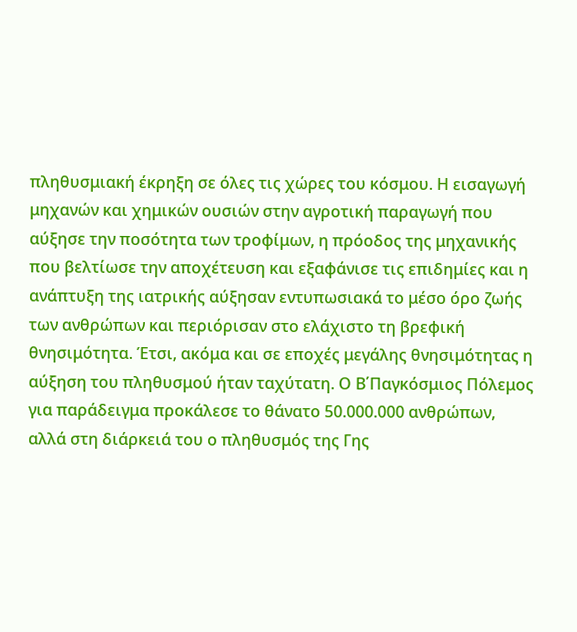πληθυσμιακή έκρηξη σε όλες τις χώρες του κόσμου. Η εισαγωγή μηχανών και χημικών ουσιών στην αγροτική παραγωγή που αύξησε την ποσότητα των τροφίμων, η πρόοδος της μηχανικής που βελτίωσε την αποχέτευση και εξαφάνισε τις επιδημίες και η ανάπτυξη της ιατρικής αύξησαν εντυπωσιακά το μέσο όρο ζωής των ανθρώπων και περιόρισαν στο ελάχιστο τη βρεφική θνησιμότητα. Έτσι, ακόμα και σε εποχές μεγάλης θνησιμότητας η αύξηση του πληθυσμού ήταν ταχύτατη. Ο Β΄Παγκόσμιος Πόλεμος για παράδειγμα προκάλεσε το θάνατο 50.000.000 ανθρώπων, αλλά στη διάρκειά του ο πληθυσμός της Γης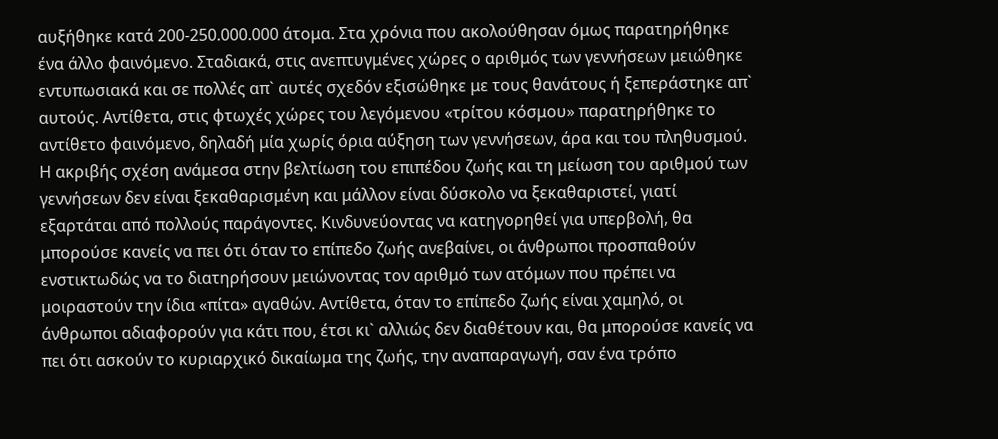αυξήθηκε κατά 200-250.000.000 άτομα. Στα χρόνια που ακολούθησαν όμως παρατηρήθηκε ένα άλλο φαινόμενο. Σταδιακά, στις ανεπτυγμένες χώρες ο αριθμός των γεννήσεων μειώθηκε εντυπωσιακά και σε πολλές απ` αυτές σχεδόν εξισώθηκε με τους θανάτους ή ξεπεράστηκε απ` αυτούς. Αντίθετα, στις φτωχές χώρες του λεγόμενου «τρίτου κόσμου» παρατηρήθηκε το αντίθετο φαινόμενο, δηλαδή μία χωρίς όρια αύξηση των γεννήσεων, άρα και του πληθυσμού. Η ακριβής σχέση ανάμεσα στην βελτίωση του επιπέδου ζωής και τη μείωση του αριθμού των γεννήσεων δεν είναι ξεκαθαρισμένη και μάλλον είναι δύσκολο να ξεκαθαριστεί, γιατί εξαρτάται από πολλούς παράγοντες. Κινδυνεύοντας να κατηγορηθεί για υπερβολή, θα μπορούσε κανείς να πει ότι όταν το επίπεδο ζωής ανεβαίνει, οι άνθρωποι προσπαθούν ενστικτωδώς να το διατηρήσουν μειώνοντας τον αριθμό των ατόμων που πρέπει να μοιραστούν την ίδια «πίτα» αγαθών. Αντίθετα, όταν το επίπεδο ζωής είναι χαμηλό, οι άνθρωποι αδιαφορούν για κάτι που, έτσι κι` αλλιώς δεν διαθέτουν και, θα μπορούσε κανείς να πει ότι ασκούν το κυριαρχικό δικαίωμα της ζωής, την αναπαραγωγή, σαν ένα τρόπο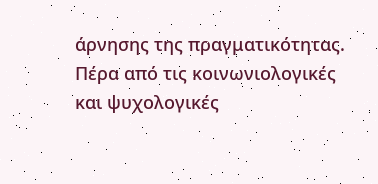άρνησης της πραγματικότητας. Πέρα από τις κοινωνιολογικές και ψυχολογικές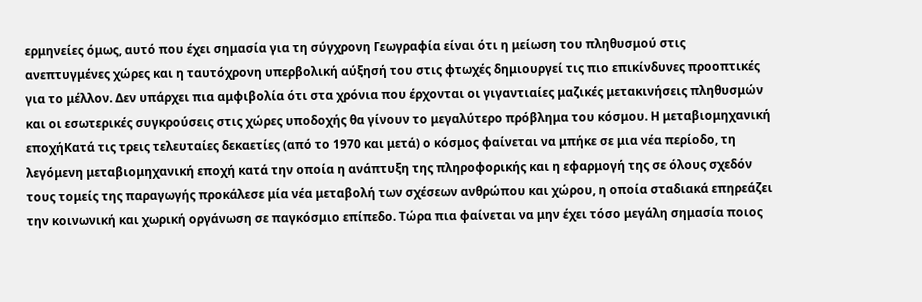ερμηνείες όμως, αυτό που έχει σημασία για τη σύγχρονη Γεωγραφία είναι ότι η μείωση του πληθυσμού στις ανεπτυγμένες χώρες και η ταυτόχρονη υπερβολική αύξησή του στις φτωχές δημιουργεί τις πιο επικίνδυνες προοπτικές για το μέλλον. Δεν υπάρχει πια αμφιβολία ότι στα χρόνια που έρχονται οι γιγαντιαίες μαζικές μετακινήσεις πληθυσμών και οι εσωτερικές συγκρούσεις στις χώρες υποδοχής θα γίνουν το μεγαλύτερο πρόβλημα του κόσμου. Η μεταβιομηχανική εποχήΚατά τις τρεις τελευταίες δεκαετίες (από το 1970 και μετά) ο κόσμος φαίνεται να μπήκε σε μια νέα περίοδο, τη λεγόμενη μεταβιομηχανική εποχή κατά την οποία η ανάπτυξη της πληροφορικής και η εφαρμογή της σε όλους σχεδόν τους τομείς της παραγωγής προκάλεσε μία νέα μεταβολή των σχέσεων ανθρώπου και χώρου, η οποία σταδιακά επηρεάζει την κοινωνική και χωρική οργάνωση σε παγκόσμιο επίπεδο. Τώρα πια φαίνεται να μην έχει τόσο μεγάλη σημασία ποιος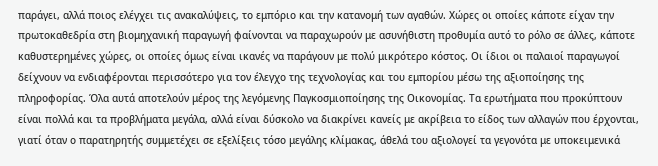παράγει, αλλά ποιος ελέγχει τις ανακαλύψεις, το εμπόριο και την κατανομή των αγαθών. Χώρες οι οποίες κάποτε είχαν την πρωτοκαθεδρία στη βιομηχανική παραγωγή φαίνονται να παραχωρούν με ασυνήθιστη προθυμία αυτό το ρόλο σε άλλες, κάποτε καθυστερημένες χώρες, οι οποίες όμως είναι ικανές να παράγουν με πολύ μικρότερο κόστος. Οι ίδιοι οι παλαιοί παραγωγοί δείχνουν να ενδιαφέρονται περισσότερο για τον έλεγχο της τεχνολογίας και του εμπορίου μέσω της αξιοποίησης της πληροφορίας. Όλα αυτά αποτελούν μέρος της λεγόμενης Παγκοσμιοποίησης της Οικονομίας. Τα ερωτήματα που προκύπτουν είναι πολλά και τα προβλήματα μεγάλα, αλλά είναι δύσκολο να διακρίνει κανείς με ακρίβεια το είδος των αλλαγών που έρχονται, γιατί όταν ο παρατηρητής συμμετέχει σε εξελίξεις τόσο μεγάλης κλίμακας, άθελά του αξιολογεί τα γεγονότα με υποκειμενικά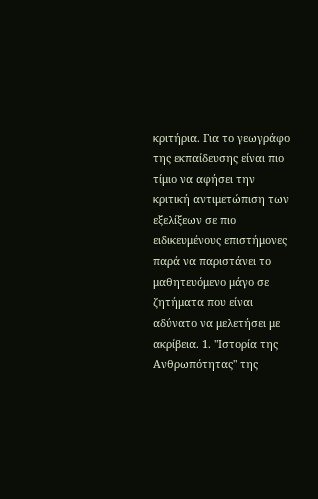κριτήρια. Για το γεωγράφο της εκπαίδευσης είναι πιο τίμιο να αφήσει την κριτική αντιμετώπιση των εξελίξεων σε πιο ειδικευμένους επιστήμονες παρά να παριστάνει το μαθητευόμενο μάγο σε ζητήματα που είναι αδύνατο να μελετήσει με ακρίβεια. 1. "Ιστορία της Ανθρωπότητας" της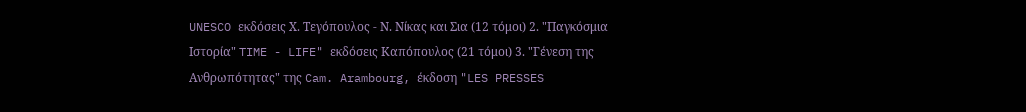UNESCO εκδόσεις Χ. Τεγόπουλος - Ν. Νίκας και Σια (12 τόμοι) 2. "Παγκόσμια Ιστορία" TIME - LIFE" εκδόσεις Καπόπουλος (21 τόμοι) 3. "Γένεση της Ανθρωπότητας" της Cam. Arambourg, έκδοση "LES PRESSES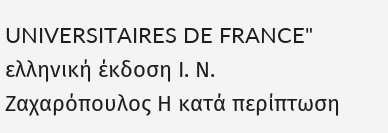UNIVERSITAIRES DE FRANCE" ελληνική έκδοση Ι. Ν. Ζαχαρόπουλος Η κατά περίπτωση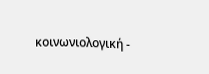κοινωνιολογική -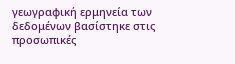γεωγραφική ερμηνεία των δεδομένων βασίστηκε στις προσωπικές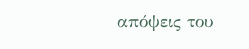απόψεις του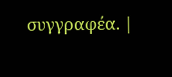συγγραφέα. |